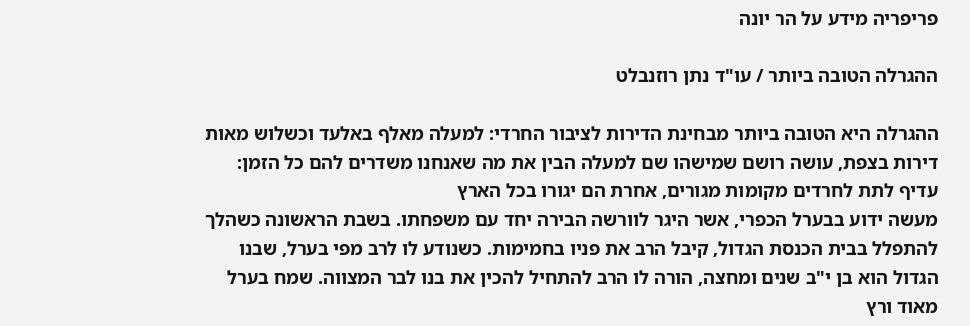פריפריה מידע על הר יונה

ההגרלה הטובה ביותר / עו"ד נתן רוזנבלט

ההגרלה היא הטובה ביותר מבחינת הדירות לציבור החרדי: למעלה מאלף באלעד וכשלוש מאות דירות בצפת, עושה רושם שמישהו שם למעלה הבין את מה שאנחנו משדרים להם כל הזמן: עדיף לתת לחרדים מקומות מגורים, אחרת הם יגורו בכל הארץ
מעשה ידוע בבערל הכפרי, אשר היגר לוורשה הבירה יחד עם משפחתו. בשבת הראשונה כשהלך להתפלל בבית הכנסת הגדול, קיבל הרב את פניו בחמימות. כשנודע לו לרב מפי בערל, שבנו הגדול הוא בן י"ב שנים ומחצה, הורה לו הרב להתחיל להכין את בנו לבר המצווה. שמח בערל מאוד ורץ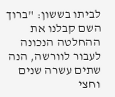לביתו בששון: "ברוך השם קבלנו את ההחלטה הנכונה לעבור לוורשה, הנה שתים עשרה שנים וחצי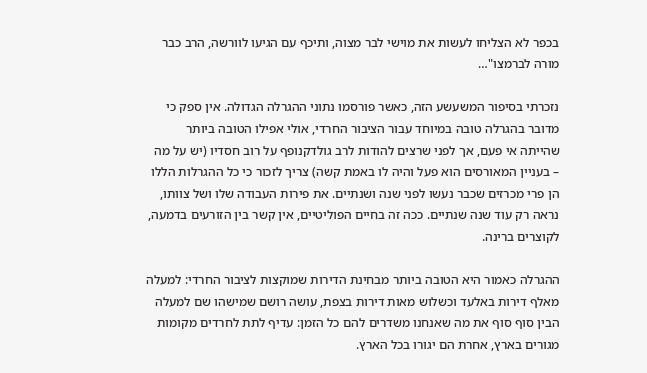בכפר לא הצליחו לעשות את מוישי לבר מצוה, ותיכף עם הגיעו לוורשה, הרב כבר מורה לברמצו"…

נזכרתי בסיפור המשעשע הזה, כאשר פורסמו נתוני ההגרלה הגדולה. אין ספק כי מדובר בהגרלה טובה במיוחד עבור הציבור החרדי, אולי אפילו הטובה ביותר שהייתה אי פעם, אך לפני שרצים להודות לרב גולדקנופף על רוב חסדיו (יש על מה – בעניין המאורסים הוא פעל והיה לו באמת קשה) צריך לזכור כי כל ההגרלות הללו הן פרי מכרזים שכבר נעשו לפני שנה ושנתיים. את פירות העבודה שלו ושל צוותו, נראה רק עוד שנה שנתיים. ככה זה בחיים הפוליטיים, אין קשר בין הזורעים בדמעה, לקוצרים ברינה.

ההגרלה כאמור היא הטובה ביותר מבחינת הדירות שמוקצות לציבור החרדי: למעלה מאלף דירות באלעד וכשלוש מאות דירות בצפת, עושה רושם שמישהו שם למעלה הבין סוף סוף את מה שאנחנו משדרים להם כל הזמן: עדיף לתת לחרדים מקומות מגורים בארץ, אחרת הם יגורו בכל הארץ.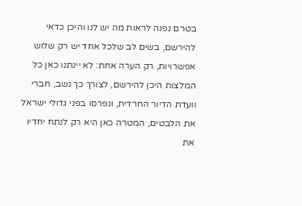בטרם נפנה לראות מה יש לנו והיכן כדאי להירשם, בשים לב שלכל אחד יש רק שלוש אפשרויות, רק הערה אחת: לא יינתנו כאן כל המלצות היכן להירשם, לצורך כך נשב, חברי וועדת הדיור החרדית, ונפרסו בפני גדולי ישראל את הלבטים, המטרה כאן היא רק לנתח יחדיו את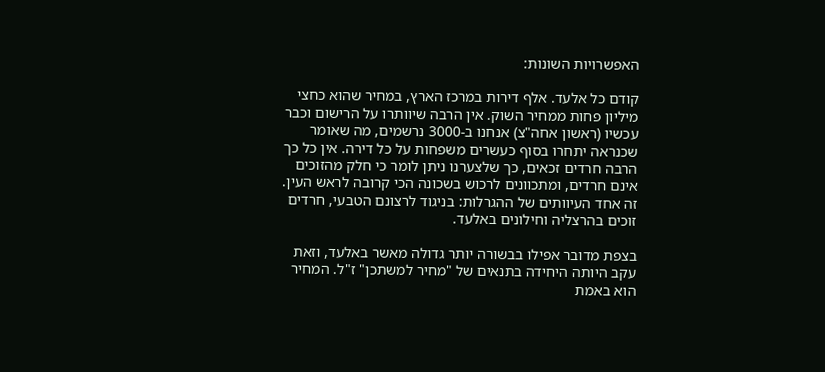האפשרויות השונות:

קודם כל אלעד. אלף דירות במרכז הארץ, במחיר שהוא כחצי מיליון פחות ממחיר השוק. אין הרבה שיוותרו על הרישום וכבר עכשיו (ראשון אחה"צ) אנחנו ב-3000 נרשמים, מה שאומר שכנראה יתחרו בסוף כעשרים משפחות על כל דירה. אין כל כך הרבה חרדים זכאים, כך שלצערנו ניתן לומר כי חלק מהזוכים אינם חרדים, ומתכוונים לרכוש בשכונה הכי קרובה לראש העין. זה אחד העיוותים של ההגרלות: בניגוד לרצונם הטבעי, חרדים זוכים בהרצליה וחילונים באלעד.

בצפת מדובר אפילו בבשורה יותר גדולה מאשר באלעד, וזאת עקב היותה היחידה בתנאים של "מחיר למשתכן" ז"ל. המחיר הוא באמת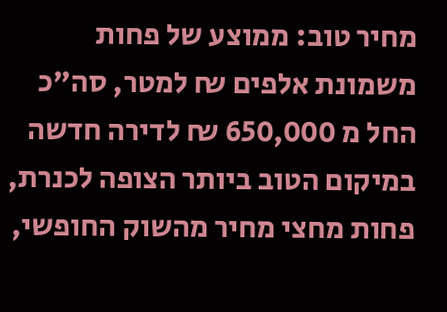מחיר טוב: ממוצע של פחות משמונת אלפים ₪ למטר, סה"כ החל מ 650,000 ₪ לדירה חדשה במיקום הטוב ביותר הצופה לכנרת, פחות מחצי מחיר מהשוק החופשי,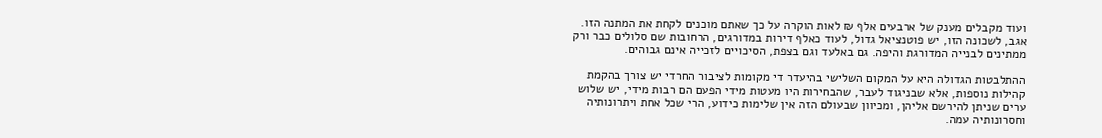ועוד מקבלים מענק של ארבעים אלף ₪ לאות הוקרה על כך שאתם מוכנים לקחת את המתנה הזו. אגב, לשכונה הזו, יש פוטנציאל גדול, לעוד כאלף דירות במדורגים, הרחובות שם סלולים כבר ורק ממתינים לבנייה המדורגת והיפה. גם באלעד וגם בצפת, הסיכויים לזכייה אינם גבוהים.

ההתלבטות הגדולה היא על המקום השלישי בהיעדר די מקומות לציבור החרדי יש צורך בהקמת קהילות נוספות, אלא שבניגוד לעבר, שהבחירות היו מעטות מידי הפעם הם רבות מידי, יש שלוש ערים שניתן להירשם אליהן, ומכיוון שבעולם הזה אין שלימות כידוע, הרי שכל אחת ויתרונותיה וחסרונותיה עמה.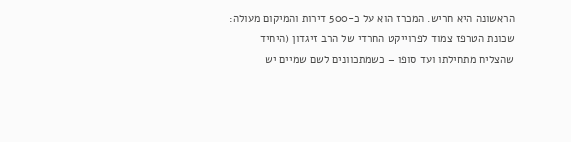הראשונה היא חריש. המכרז הוא על כ-500 דירות והמיקום מעולה: שכונת הטרפז צמוד לפרוייקט החרדי של הרב זיגדון (היחיד שהצליח מתחילתו ועד סופו – כשמתכוונים לשם שמיים יש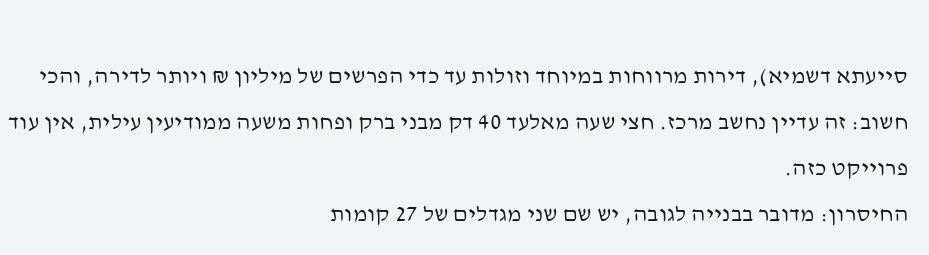סייעתא דשמיא), דירות מרווחות במיוחד וזולות עד כדי הפרשים של מיליון ₪ ויותר לדירה, והכי חשוב: זה עדיין נחשב מרכז. חצי שעה מאלעד 40 דק מבני ברק ופחות משעה ממודיעין עילית, אין עוד פרוייקט כזה.
החיסרון: מדובר בבנייה לגובה, יש שם שני מגדלים של 27 קומות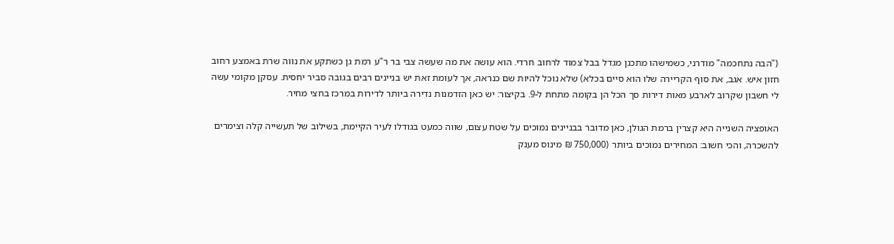("הבה נתחכמה" מודרני, כשמישהו מתכנן מגדל בבל צמוד לרחוב חרדי. הוא עושה את מה שעשה צבי בר ר"ע רמת גן כשתקע את נווה שרת באמצע רחוב חזון איש. אגב, את סוף הקריירה שלו הוא סיים בכלא) שלא נוכל להיות שם כנראה, אך לעומת זאת יש בניינים רבים בגובה סביר יחסית. עסקן מקומי עשה לי חשבון שקרוב לארבע מאות דירות סך הכל הן בקומה מתחת ל-9. בקיצור: יש כאן הזדמנות נדירה ביותר לדירות במרכז בחצי מחיר.

האופציה השנייה היא קצרין ברמת הגולן, כאן מדובר בבניינים נמוכים על שטח עצום, שווה כמעט בגודלו לעיר הקיימת, בשילוב של תעשייה קלה וצימרים להשכרה, והכי חשוב: המחירים נמוכים ביותר (750,000 ₪ מינוס מענק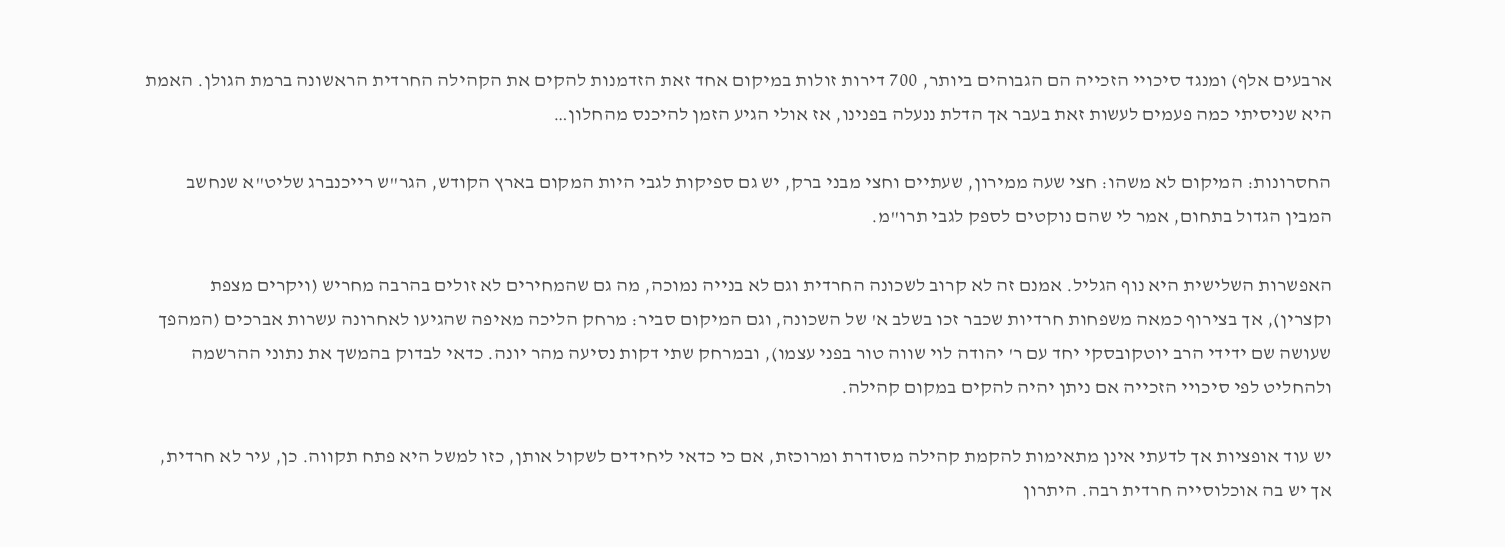ארבעים אלף) ומנגד סיכויי הזכייה הם הגבוהים ביותר, 700 דירות זולות במיקום אחד זאת הזדמנות להקים את הקהילה החרדית הראשונה ברמת הגולן. האמת היא שניסיתי כמה פעמים לעשות זאת בעבר אך הדלת ננעלה בפנינו, אז אולי הגיע הזמן להיכנס מהחלון…

החסרונות: המיקום לא משהו: חצי שעה ממירון, שעתיים וחצי מבני ברק, יש גם ספיקות לגבי היות המקום בארץ הקודש, הגר"ש רייכנברג שליט"א שנחשב המבין הגדול בתחום, אמר לי שהם נוקטים לספק לגבי תרו"מ.

האפשרות השלישית היא נוף הגליל. אמנם זה לא קרוב לשכונה החרדית וגם לא בנייה נמוכה, מה גם שהמחירים לא זולים בהרבה מחריש (ויקרים מצפת וקצרין), אך בצירוף כמאה משפחות חרדיות שכבר זכו בשלב א' של השכונה, וגם המיקום סביר: מרחק הליכה מאיפה שהגיעו לאחרונה עשרות אברכים (המהפך שעושה שם ידידי הרב יוטקובסקי יחד עם ר' יהודה לוי שווה טור בפני עצמו), ובמרחק שתי דקות נסיעה מהר יונה. כדאי לבדוק בהמשך את נתוני ההרשמה ולהחליט לפי סיכויי הזכייה אם ניתן יהיה להקים במקום קהילה.

יש עוד אופציות אך לדעתי אינן מתאימות להקמת קהילה מסודרת ומרוכזת, אם כי כדאי ליחידים לשקול אותן, כזו למשל היא פתח תקווה. כן, עיר לא חרדית, אך יש בה אוכלוסייה חרדית רבה. היתרון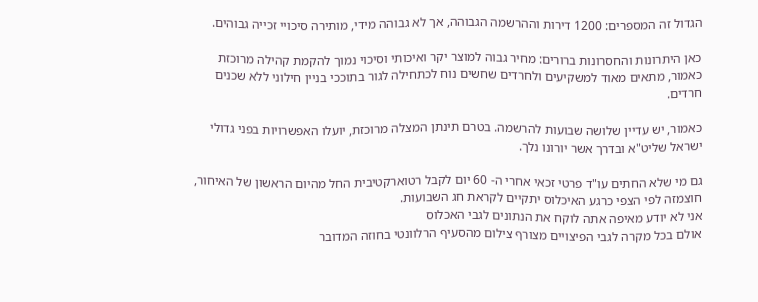הגדול זה המספרים: 1200 דירות וההרשמה הגבוהה, אך לא גבוהה מידי, מותירה סיכויי זכייה גבוהים.

כאן היתרונות והחסרונות ברורים: מחיר גבוה למוצר יקר ואיכותי וסיכוי נמוך להקמת קהילה מרוכזת כאמור, מתאים מאוד למשקיעים ולחרדים שחשים נוח לכתחילה לגור בתוככי בניין חילוני ללא שכנים חרדים.

כאמור, יש עדיין שלושה שבועות להרשמה. בטרם תינתן המצלה מרוכזת, יועלו האפשרויות בפני גדולי ישראל שליט"א ובדרך אשר יורונו נלך.

גם מי שלא החתים עו"ד פרטי זכאי אחרי ה- 60 יום לקבל רטוארקטיבית החל מהיום הראשון של האיחור,
חוצמזה לפי הצפי כרגע האיכלוס יתקיים לקראת חג השבועות.
אני לא יודע מאיפה אתה לוקח את הנתונים לגבי האכלוס
אולם בכל מקרה לגבי הפיצויים מצורף צילום מהסעיף הרלוונטי בחוזה המדובר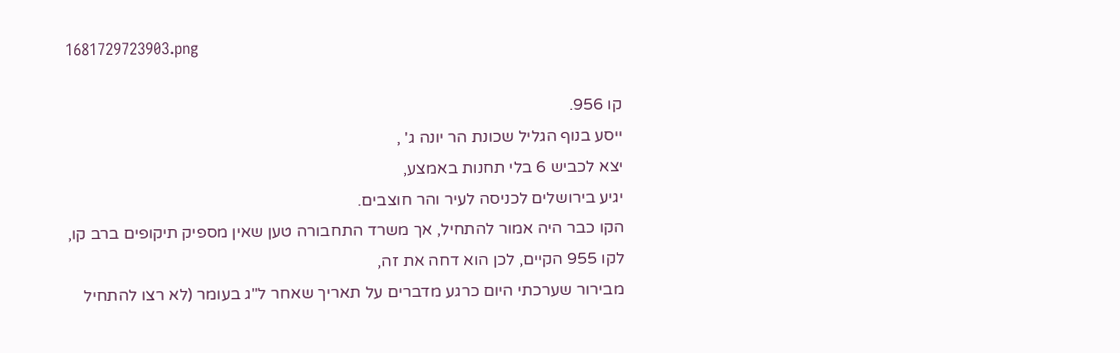1681729723903.png

קו 956.
ייסע בנוף הגליל שכונת הר יונה ג' ,
יצא לכביש 6 בלי תחנות באמצע,
יגיע בירושלים לכניסה לעיר והר חוצבים.
הקו כבר היה אמור להתחיל, אך משרד התחבורה טען שאין מספיק תיקופים ברב קו,
לקו 955 הקיים, לכן הוא דחה את זה,
מבירור שערכתי היום כרגע מדברים על תאריך שאחר ל"ג בעומר (לא רצו להתחיל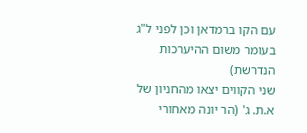עם הקו ברמדאן וכן לפני ל"ג בעומר משום ההיערכות הנדרשת)
שני הקווים יצאו מהחניון של א.ת. ג' (הר יונה מאחורי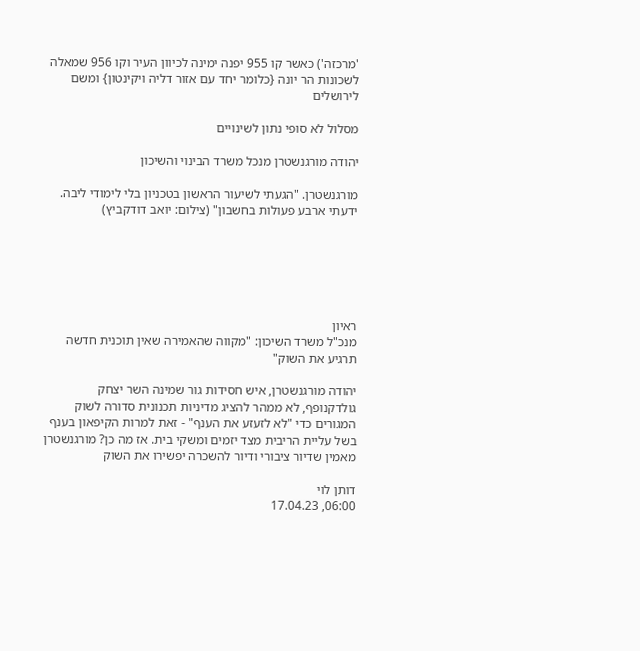'מרכזה') כאשר קו 955 יפנה ימינה לכיוון העיר וקו 956 שמאלה לשכונות הר יונה {כלומר יחד עם אזור דליה ויקינטון} ומשם לירושלים

מסלול לא סופי נתון לשינויים

יהודה מורגנשטרן מנכל משרד הבינוי והשיכון

מורגנשטרן. "הגעתי לשיעור הראשון בטכניון בלי לימודי ליבה. ידעתי ארבע פעולות בחשבון" (צילום: יואב דודקביץ)






ראיון
מנכ"ל משרד השיכון: "מקווה שהאמירה שאין תוכנית חדשה תרגיע את השוק"

יהודה מורגנשטרן, איש חסידות גור שמינה השר יצחק גולדקנופף, לא ממהר להציג מדיניות תכנונית סדורה לשוק המגורים כדי "לא לזעזע את הענף" - זאת למרות הקיפאון בענף בשל עליית הריבית מצד יזמים ומשקי בית. אז מה כן? מורגנשטרן מאמין שדיור ציבורי ודיור להשכרה יפשירו את השוק

דותן לוי
06:00, 17.04.23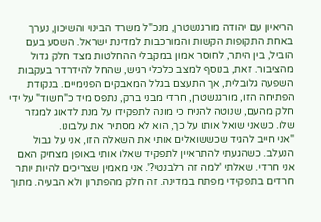הריאיון עם יהודה מורגנשטרן, מנכ"ל משרד הבינוי והשיכון, נערך באחת התקופות הקשות והמורכבות למדינת ישראל. השסע בעם הוביל, בין היתר, לחוסר אמון במקבלי ההחלטות מצד חלק גדול מהציבור. זאת, בנוסף למצב כלכלי רגיש, שהחל להידרדר בעקבות השפעה גלובלית, אך התעצם בגלל המאבקים הפנימיים. בנקודת הפתיחה הזו, מורגנשטרן, חרדי מבני ברק, נתפס מיד כ"חשוד" על ידי חלק מהעם, שנוטה להניח כי מונה לתפקידו על מנת לדאוג למגזר שלו. כשאני שואל אותו על כך, הוא לא מסתיר את עלבונו.
"אני חייב להגיד שכששואלים אותי את השאלה הזו, אני על גבול הנעלב. כשהגעתי להתראיין לתפקיד שאלו אותי באופן מצחיק האם אני חרדי. שאלתי 'למה זה רלבנטי?'. אני מאמין שצריכים להיות יותר חרדים בתפקידי מפתח במדינה. זה חלק מהפתרון ולא הבעיה. מתוך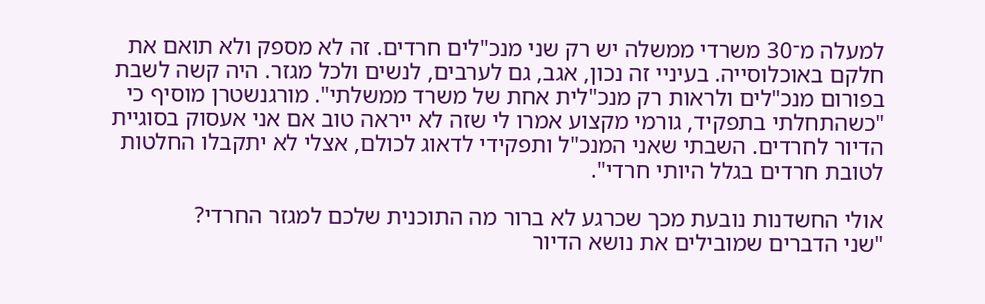למעלה מ־30 משרדי ממשלה יש רק שני מנכ"לים חרדים. זה לא מספק ולא תואם את חלקם באוכלוסייה. בעיניי זה נכון, אגב, גם לערבים, לנשים ולכל מגזר. היה קשה לשבת בפורום מנכ"לים ולראות רק מנכ"לית אחת של משרד ממשלתי". מורגנשטרן מוסיף כי "כשהתחלתי בתפקיד, גורמי מקצוע אמרו לי שזה לא ייראה טוב אם אני אעסוק בסוגיית הדיור לחרדים. השבתי שאני המנכ"ל ותפקידי לדאוג לכולם, אצלי לא יתקבלו החלטות לטובת חרדים בגלל היותי חרדי".

אולי החשדנות נובעת מכך שכרגע לא ברור מה התוכנית שלכם למגזר החרדי?
"שני הדברים שמובילים את נושא הדיור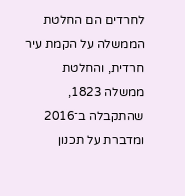לחרדים הם החלטת הממשלה על הקמת עיר חרדית, והחלטת ממשלה 1823, שהתקבלה ב־2016 ומדברת על תכנון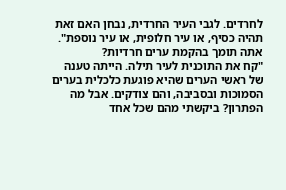לחרדים. לגבי העיר החרדית, נבחן האם זאת תהיה כסיף, או עיר חלופית, או עיר נוספת".
אתה תומך בהקמת ערים חרדיות?
"קח את התוכנית לעיר תילה. הייתה טענה של ראשי הערים שהיא פוגעת כלכלית בערים הסמוכות ובסביבה, והם צודקים. אבל מה הפתרון? ביקשתי מהם שכל אחד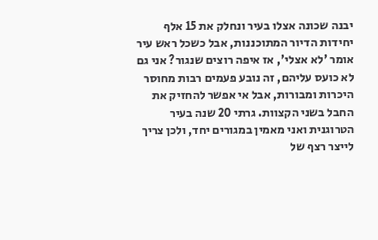יבנה שכונה אצלו בעיר ונחלק את 15 אלף יחידות הדיור המתוכננות, אבל כשכל ראש עיר אומר 'לא אצלי', אז איפה רוצים שנגור? אני גם לא כועס עליהם, זה נובע פעמים רבות מחוסר היכרות ומבורות, אבל אי אפשר להחזיק את החבל בשני הקצוות. גרתי 20 שנה בעיר הטרוגנית ואני מאמין במגורים יחד, ולכן צריך לייצר רצף של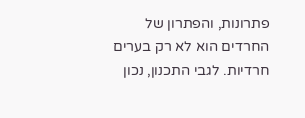פתרונות, והפתרון של החרדים הוא לא רק בערים חרדיות. לגבי התכנון, נכון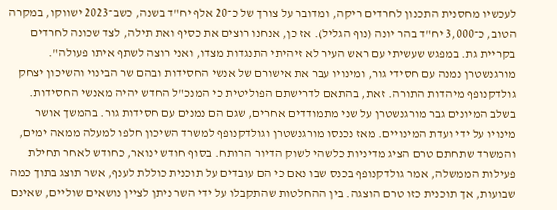לעכשיו מחסנית התכנון לחרדים ריקה, ומדובר על צורך של כ־20 אלף יח"ד בשנה, כשב־2023 ישווקו, במקרה הטוב, כ־3,000 יח"ד בהר יונה (נוף הגליל). אז כן, אנחנו רוצים את כסיף ואת תילה, לצד שכונה לחרדים בקריית גת. במפגש שעשיתי עם ראש העיר לא זיהיתי התנגדות מצדו, ואני רוצה לשתף איתו פעולה".
מורגנשטרן נמנה עם חסידי גור, ומינויו עבר את אישורם של אנשי החסידות ובהם שר הבינוי והשיכון יצחק גולדקנופף מיהדות התורה. זאת, בהתאם לדרישתם הפוליטית כי המנכ"ל החדש יהיה מאנשי החסידות. בשלב המיונים גבר מורגנשטרן על שני מתמודדים אחרים, שגם הם נמנים עם חסידות גור. בהמשך אושר מינויו על ידי ועדת המינויים. מאז נכנסו מורגנשטרן וגולדקנופף למשרד השיכון חלפו למעלה ממאה ימים, והמשרד שתחתם טרם הציג מדיניות כלשהי לשוק הדיור הרותח. בסוף חודש ינואר, כחודש לאחר תחילת פעילות הממשלה, אמר גולדקנופף בכנס שבו נאם כי הם עובדים על תוכנית כוללת לענף, אשר תוצג בתוך כמה שבועות, אך תוכנית כזו טרם הוצגה. בין ההחלטות שהתקבלו על ידי השר ניתן לציין נושאים שוליים, שאינם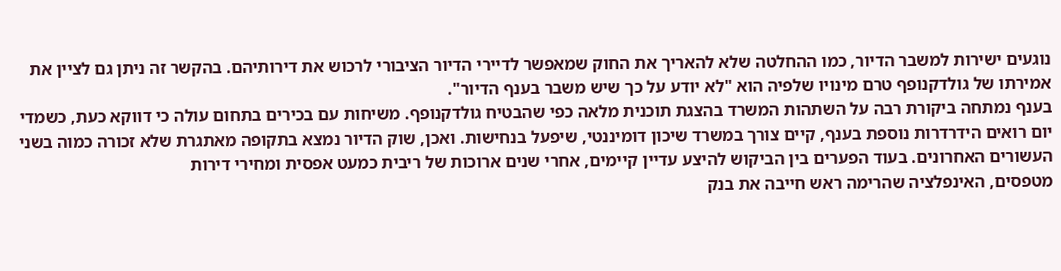נוגעים ישירות למשבר הדיור, כמו ההחלטה שלא להאריך את החוק שמאפשר לדיירי הדיור הציבורי לרכוש את דירותיהם. בהקשר זה ניתן גם לציין את אמירתו של גולדקנופף טרם מינויו שלפיה הוא "לא יודע על כך שיש משבר בענף הדיור".
בענף נמתחה ביקורת רבה על השתהות המשרד בהצגת תוכנית מלאה כפי שהבטיח גולדקנופף. משיחות עם בכירים בתחום עולה כי דווקא כעת, כשמדי יום רואים הידרדרות נוספת בענף, קיים צורך במשרד שיכון דומיננטי, שיפעל בנחישות. ואכן, שוק הדיור נמצא בתקופה מאתגרת שלא זכורה כמוה בשני העשורים האחרונים. בעוד הפערים בין הביקוש להיצע עדיין קיימים, אחרי שנים ארוכות של ריבית כמעט אפסית ומחירי דירות
מטפסים, האינפלציה שהרימה ראש חייבה את בנק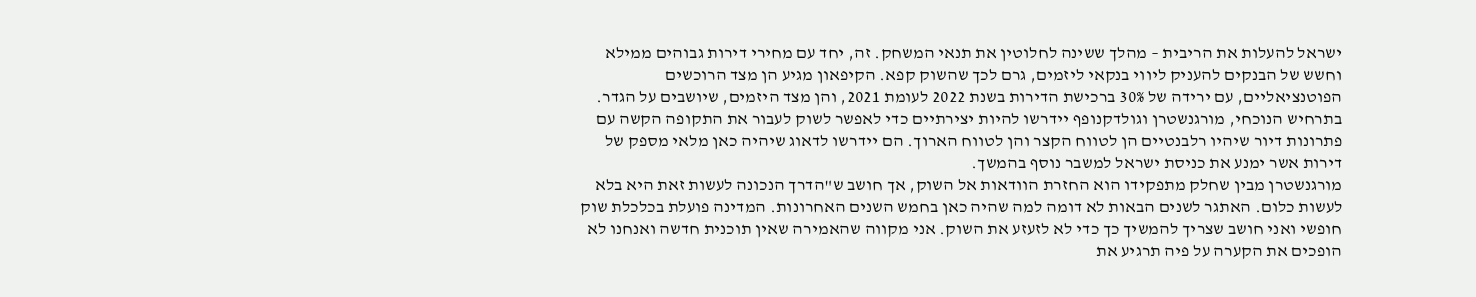ישראל להעלות את הריבית – מהלך ששינה לחלוטין את תנאי המשחק. זה, יחד עם מחירי דירות גבוהים ממילא וחשש של הבנקים להעניק ליווי בנקאי ליזמים, גרם לכך שהשוק קפא. הקיפאון מגיע הן מצד הרוכשים הפוטנציאליים, עם ירידה של 30% ברכישת הדירות בשנת 2022 לעומת 2021, והן מצד היזמים, שיושבים על הגדר. בתרחיש הנוכחי, מורגנשטרן וגולדקנופף יידרשו להיות יצירתיים כדי לאפשר לשוק לעבור את התקופה הקשה עם פתרונות דיור שיהיו רלבנטיים הן לטווח הקצר והן לטווח הארוך. הם יידרשו לדאוג שיהיה כאן מלאי מספק של דירות אשר ימנע את כניסת ישראל למשבר נוסף בהמשך.
מורגנשטרן מבין שחלק מתפקידו הוא החזרת הוודאות אל השוק, אך חושב ש"הדרך הנכונה לעשות זאת היא בלא לעשות כלום. האתגר לשנים הבאות לא דומה למה שהיה כאן בחמש השנים האחרונות. המדינה פועלת בכלכלת שוק חופשי ואני חושב שצריך להמשיך כך כדי לא לזעזע את השוק. אני מקווה שהאמירה שאין תוכנית חדשה ואנחנו לא הופכים את הקערה על פיה תרגיע את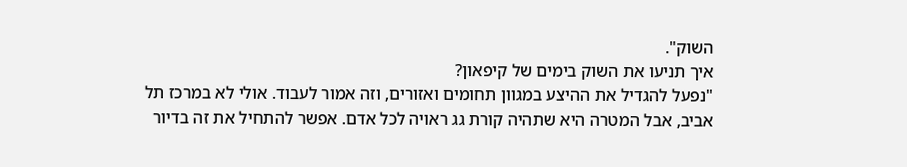השוק".
איך תניעו את השוק בימים של קיפאון?
"נפעל להגדיל את ההיצע במגוון תחומים ואזורים, וזה אמור לעבוד. אולי לא במרכז תל אביב, אבל המטרה היא שתהיה קורת גג ראויה לכל אדם. אפשר להתחיל את זה בדיור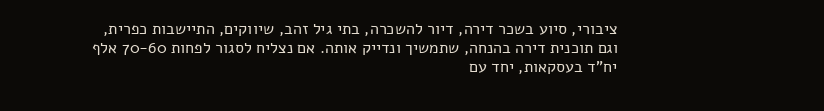ציבורי, סיוע בשכר דירה, דיור להשכרה, בתי גיל זהב, שיווקים, התיישבות כפרית, וגם תוכנית דירה בהנחה, שתמשיך ונדייק אותה. אם נצליח לסגור לפחות 70-60 אלף יח"ד בעסקאות, יחד עם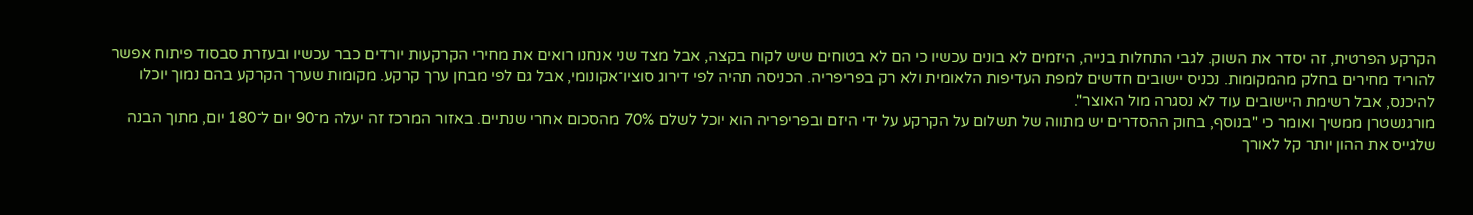הקרקע הפרטית, זה יסדר את השוק. לגבי התחלות בנייה, היזמים לא בונים עכשיו כי הם לא בטוחים שיש לקוח בקצה, אבל מצד שני אנחנו רואים את מחירי הקרקעות יורדים כבר עכשיו ובעזרת סבסוד פיתוח אפשר להוריד מחירים בחלק מהמקומות. נכניס יישובים חדשים למפת העדיפות הלאומית ולא רק בפריפריה. הכניסה תהיה לפי דירוג סוציו־אקונומי, אבל גם לפי מבחן ערך קרקע. מקומות שערך הקרקע בהם נמוך יוכלו להיכנס, אבל רשימת היישובים עוד לא נסגרה מול האוצר".
מורגנשטרן ממשיך ואומר כי "בנוסף, בחוק ההסדרים יש מתווה של תשלום על הקרקע על ידי היזם ובפריפריה הוא יוכל לשלם 70% מהסכום אחרי שנתיים. באזור המרכז זה יעלה מ־90 יום ל־180 יום, מתוך הבנה שלגייס את ההון יותר קל לאורך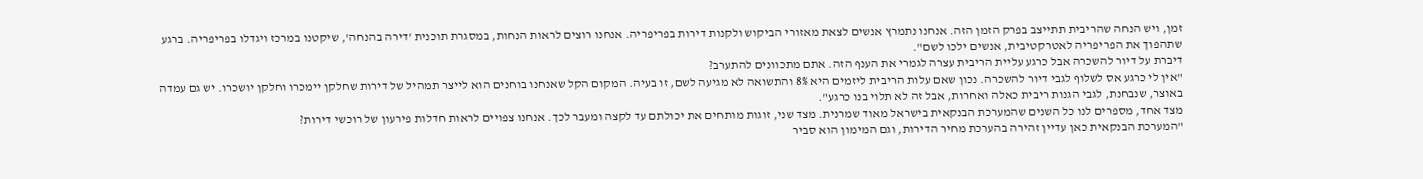זמן, ויש הנחה שהריבית תתייצב בפרק הזמן הזה. אנחנו נתמרץ אנשים לצאת מאזורי הביקוש ולקנות דירות בפריפריה. אנחנו רוצים לראות הנחות, במסגרת תוכנית 'דירה בהנחה', שיקטנו במרכז ויגדלו בפריפריה. ברגע שתהפוך את הפריפריה לאטרקטיבית, אנשים ילכו לשם".
דיברת על דיור להשכרה אבל כרגע עליית הריבית עצרה לגמרי את הענף הזה. אתם מתכוונים להתערב?
"אין לי כרגע אס לשלוף לגבי דיור להשכרה. נכון שאם עלות הריבית ליזמים היא 8% והתשואה לא מגיעה לשם, זו בעיה. המקום הקל שאנחנו בוחנים הוא לייצר תמהיל של דירות שחלקן יימכרו וחלקן יושכרו. יש גם עמדה באוצר, שנבחנת, לגבי הגנות ריבית כאלה ואחרות, אבל זה לא תלוי בנו כרגע".
מצד אחד, מספרים לנו כל השנים שהמערכת הבנקאית בישראל מאוד שמרנית. מצד שני, זוגות מותחים את יכולתם עד לקצה ומעבר לכך. אנחנו צפויים לראות חדלות פירעון של רוכשי דירות?
"המערכת הבנקאית כאן עדיין זהירה בהערכת מחיר הדירות, וגם המימון הוא סביר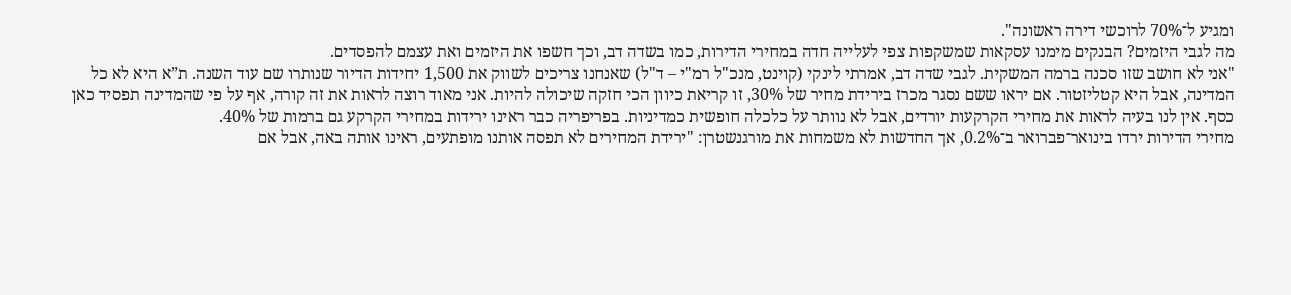ומגיע ל־70% לרוכשי דירה ראשונה".
מה לגבי היזמים? הבנקים מימנו עסקאות שמשקפות צפי לעלייה חדה במחירי הדירות, כמו בשדה דב, וכך חשפו את היזמים ואת עצמם להפסדים.
"אני לא חושב שזו סכנה ברמה המשקית. לגבי שדה דב, אמרתי לינקי (קוינט, מנכ"ל רמ"י – ד"ל) שאנחנו צריכים לשווק את 1,500 יחידות הדיור שנותרו שם עוד השנה. ת”א היא לא כל המדינה, אבל היא קטליזטור. אם יראו ששם נסגר מכרז בירידת מחיר של 30%, זו קריאת כיוון הכי חזקה שיכולה להיות. אני מאוד רוצה לראות את זה קורה, אף על פי שהמדינה תפסיד כאן כסף. אין לנו בעיה לראות את מחירי הקרקעות יורדים, אבל לא נוותר על כלכלה חופשית כמדיניות. בפריפריה כבר ראינו ירידות במחירי הקרקע גם ברמות של 40%.
מחירי הדירות ירדו בינואר־פברואר ב־0.2%, אך החדשות לא משמחות את מורגנשטרן: "ירידת המחירים לא תפסה אותנו מופתעים, ראינו אותה באה, אבל אם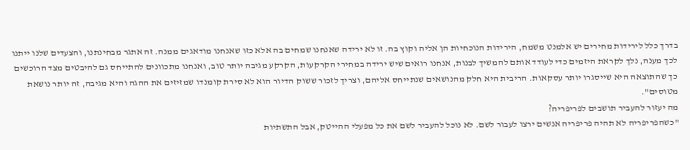בדרך כלל לירידות מחירים יש אלמנט משמח, הירידות הנוכחיות הן אליה וקוץ בה. זו לא ירידה שאנחנו שמחים בה אלא כזו שאנחנו מודאגים ממנה. זה אתגר מבחינתנו, והצעדים שלנו ייתנו לכך מענה, נלך לקראת היזמים כדי לעודד אותם להמשיך לבנות, אנחנו רואים שיש ירידה במחירי הקרקעות, הקרקע מגיבה יותר טוב, ואנחנו מתכוונים להתייחס גם להיבטים מצד הרוכשים כך שהתוצאה היא שייסגרו יותר עסקאות. הריבית היא חלק מהנושאים שנתייחס אליהם, וצריך לזכור ששוק הדיור הוא לא סירת קומנדו שמזיזים את ההגה והיא מגיבה, זה יותר נושאת מטוסים".
מה יעזור להעביר תושבים לפריפריה?
"כשהפריפריה לא תהיה פריפריה אנשים ירצו לעבור לשם. לא נוכל להעביר לשם את כל מפעלי ההייטק, אבל התשתיות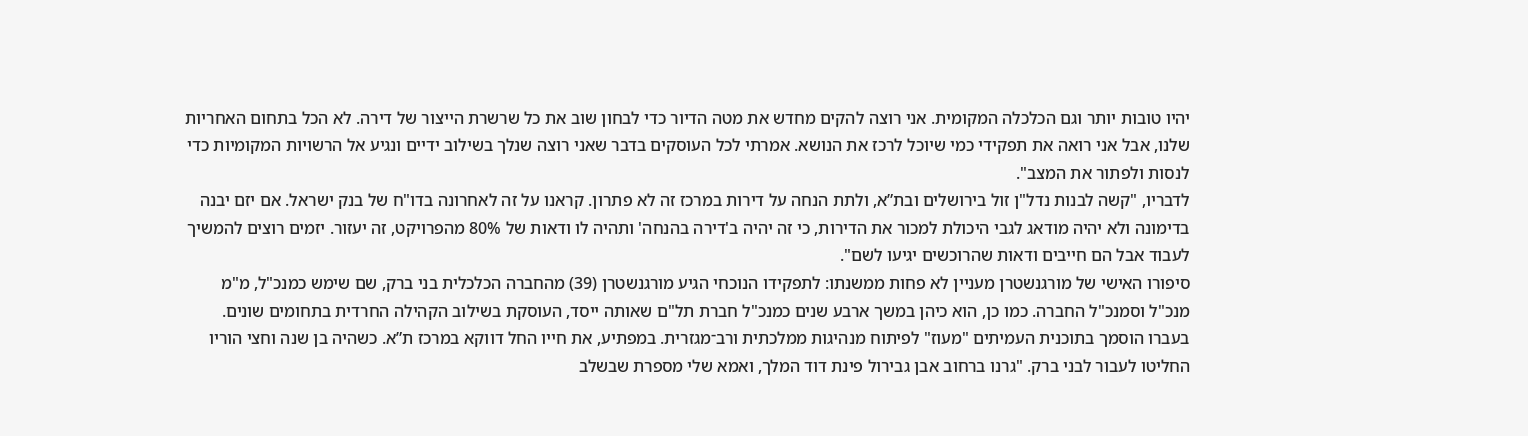יהיו טובות יותר וגם הכלכלה המקומית. אני רוצה להקים מחדש את מטה הדיור כדי לבחון שוב את כל שרשרת הייצור של דירה. לא הכל בתחום האחריות שלנו, אבל אני רואה את תפקידי כמי שיוכל לרכז את הנושא. אמרתי לכל העוסקים בדבר שאני רוצה שנלך בשילוב ידיים ונגיע אל הרשויות המקומיות כדי לנסות ולפתור את המצב".
לדבריו, "קשה לבנות נדל"ן זול בירושלים ובת”א, ולתת הנחה על דירות במרכז זה לא פתרון. קראנו על זה לאחרונה בדו"ח של בנק ישראל. אם יזם יבנה בדימונה ולא יהיה מודאג לגבי היכולת למכור את הדירות, כי זה יהיה ב'דירה בהנחה' ותהיה לו ודאות של 80% מהפרויקט, זה יעזור. יזמים רוצים להמשיך לעבוד אבל הם חייבים ודאות שהרוכשים יגיעו לשם".
סיפורו האישי של מורגנשטרן מעניין לא פחות ממשנתו: לתפקידו הנוכחי הגיע מורגנשטרן (39) מהחברה הכלכלית בני ברק, שם שימש כמנכ"ל, מ"מ מנכ"ל וסמנכ"ל החברה. כמו כן, הוא כיהן במשך ארבע שנים כמנכ"ל חברת תל"ם שאותה ייסד, העוסקת בשילוב הקהילה החרדית בתחומים שונים. בעברו הוסמך בתוכנית העמיתים "מעוז" לפיתוח מנהיגות ממלכתית ורב־מגזרית. במפתיע, את חייו החל דווקא במרכז ת”א. כשהיה בן שנה וחצי הוריו החליטו לעבור לבני ברק. "גרנו ברחוב אבן גבירול פינת דוד המלך, ואמא שלי מספרת שבשלב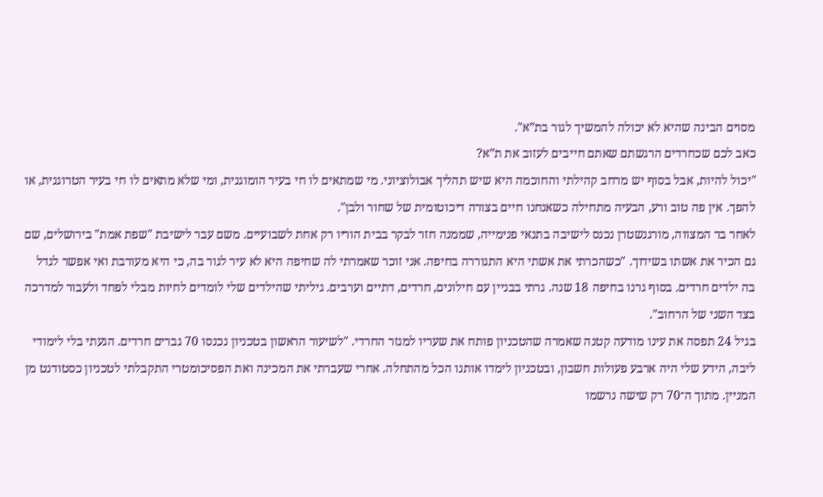מסוים הבינה שהיא לא יכולה להמשיך לגור בת”א".
כאב לכם שכחרדים הרגשתם שאתם חייבים לעזוב את ת”א?
"יכול להיות, אבל בסוף יש מרחב קהילתי והחוכמה היא שיש תהליך אבולוציוני. מי שמתאים לו חי בעיר הומוגנית, ומי שלא מתאים לו חי בעיר הטרוגנית, או להפך. אין פה טוב ורע, הבעיה מתחילה כשאנחנו חיים בצורה דיכוטומית של שחור ולבן".
לאחר בר המצווה, מורגנשטרן נכנס לישיבה בתנאי פנימייה, שממנה חזר לבקר בבית הוריו רק אחת לשבועיים. משם עבר לישיבת "שפת אמת" בירושלים, שם גם הכיר את אשתו בשידוך. "כשהכרתי את אשתי היא התגוררה בחיפה. אני זוכר שאמרתי לה שחיפה היא לא עיר לגור בה, כי היא מעורבת ואי אפשר לגדל בה ילדים חרדים. בסוף גרנו בחיפה 18 שנה. גרתי בבניין עם חילונים, חרדים, דתיים וערבים. גיליתי שהילדים שלי לומדים לחיות מבלי לפחד ולעבור למדרכה בצד השני של הרחוב".
בגיל 24 תפסה את עינו מודעה קטנה שאמרה שהטכניון פותח את שעריו למגזר החרדי. "לשיעור הראשון בטכניון נכנסו 70 גברים חרדים. הגעתי בלי לימודי ליבה, הידע שלי היה ארבע פעולות חשבון, ובטכניון לימדו אותנו הכל מהתחלה. אחרי שעברתי את המכינה ואת הפסיכומטרי התקבלתי לטכניון כסטודנט מן המניין. מתוך ה־70 רק שישה נרשמו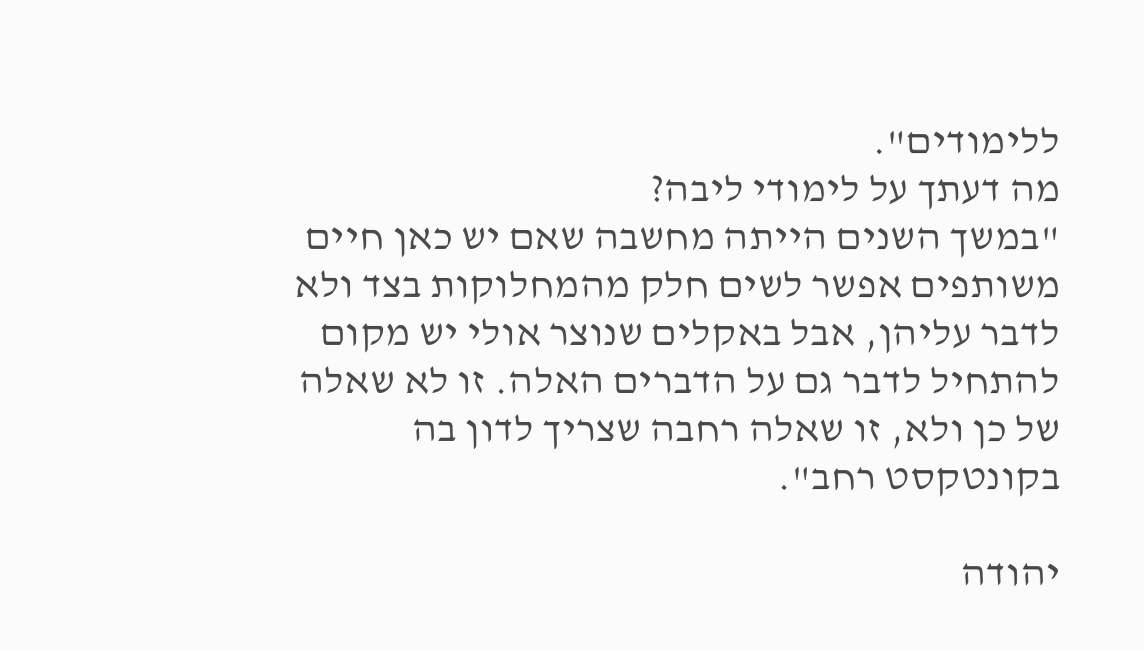ללימודים".
מה דעתך על לימודי ליבה?
"במשך השנים הייתה מחשבה שאם יש כאן חיים משותפים אפשר לשים חלק מהמחלוקות בצד ולא לדבר עליהן, אבל באקלים שנוצר אולי יש מקום להתחיל לדבר גם על הדברים האלה. זו לא שאלה של כן ולא, זו שאלה רחבה שצריך לדון בה בקונטקסט רחב".

יהודה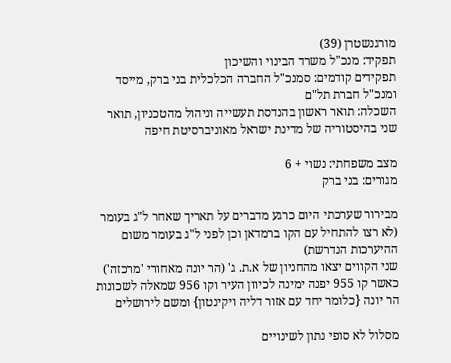מורגנשטרן (39)
תפקיד: מנכ"ל משרד הבינוי והשיכון
תפקידים קודמים: סמנכ"ל החברה הכלכלית בני ברק, מייסד ומנכ"ל חברת תל"ם
השכלה: תואר ראשון בהנדסת תעשייה וניהול מהטכניון, תואר שני בהיסטוריה של מדינת ישראל מאוניברסיטת חיפה

מצב משפחתי: נשוי + 6
מגורים: בני ברק

מבירור שערכתי היום כרגע מדברים על תאריך שאחר ל"ג בעומר (לא רצו להתחיל עם הקו ברמדאן וכן לפני ל"ג בעומר משום ההיערכות הנדרשת)
שני הקווים יצאו מהחניון של א.ת. ג' (הר יונה מאחורי 'מרכזה') כאשר קו 955 יפנה ימינה לכיוון העיר וקו 956 שמאלה לשכונות הר יונה {כלומר יחד עם אזור דליה ויקינטון} ומשם לירושלים

מסלול לא סופי נתון לשינויים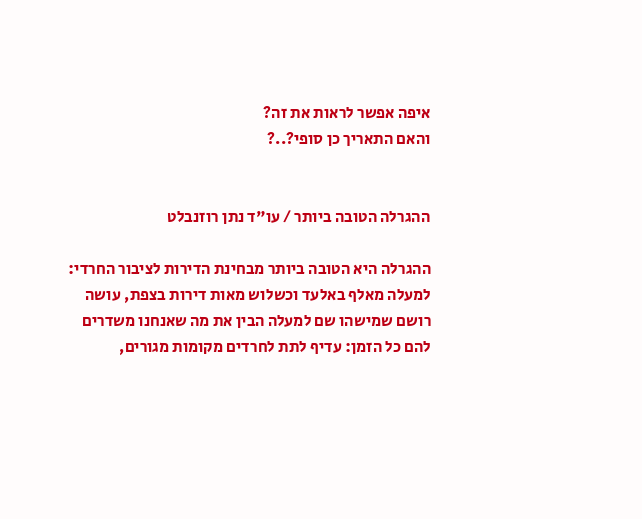איפה אפשר לראות את זה?
והאם התאריך כן סופי?..?


ההגרלה הטובה ביותר / עו"ד נתן רוזנבלט

ההגרלה היא הטובה ביותר מבחינת הדירות לציבור החרדי: למעלה מאלף באלעד וכשלוש מאות דירות בצפת, עושה רושם שמישהו שם למעלה הבין את מה שאנחנו משדרים להם כל הזמן: עדיף לתת לחרדים מקומות מגורים,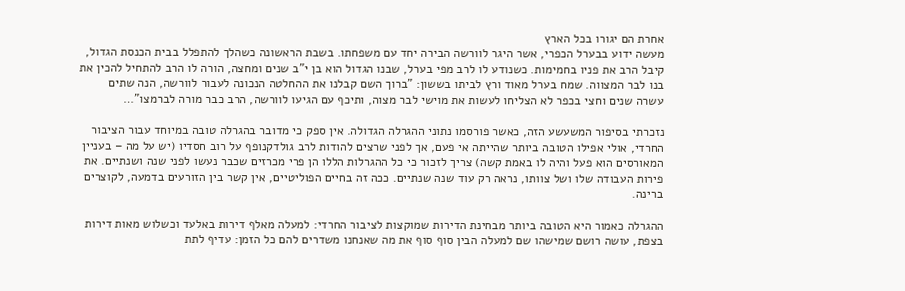אחרת הם יגורו בכל הארץ
מעשה ידוע בבערל הכפרי, אשר היגר לוורשה הבירה יחד עם משפחתו. בשבת הראשונה כשהלך להתפלל בבית הכנסת הגדול, קיבל הרב את פניו בחמימות. כשנודע לו לרב מפי בערל, שבנו הגדול הוא בן י"ב שנים ומחצה, הורה לו הרב להתחיל להכין את בנו לבר המצווה. שמח בערל מאוד ורץ לביתו בששון: "ברוך השם קבלנו את ההחלטה הנכונה לעבור לוורשה, הנה שתים עשרה שנים וחצי בכפר לא הצליחו לעשות את מוישי לבר מצוה, ותיכף עם הגיעו לוורשה, הרב כבר מורה לברמצו"…

נזכרתי בסיפור המשעשע הזה, כאשר פורסמו נתוני ההגרלה הגדולה. אין ספק כי מדובר בהגרלה טובה במיוחד עבור הציבור החרדי, אולי אפילו הטובה ביותר שהייתה אי פעם, אך לפני שרצים להודות לרב גולדקנופף על רוב חסדיו (יש על מה – בעניין המאורסים הוא פעל והיה לו באמת קשה) צריך לזכור כי כל ההגרלות הללו הן פרי מכרזים שכבר נעשו לפני שנה ושנתיים. את פירות העבודה שלו ושל צוותו, נראה רק עוד שנה שנתיים. ככה זה בחיים הפוליטיים, אין קשר בין הזורעים בדמעה, לקוצרים ברינה.

ההגרלה כאמור היא הטובה ביותר מבחינת הדירות שמוקצות לציבור החרדי: למעלה מאלף דירות באלעד וכשלוש מאות דירות בצפת, עושה רושם שמישהו שם למעלה הבין סוף סוף את מה שאנחנו משדרים להם כל הזמן: עדיף לתת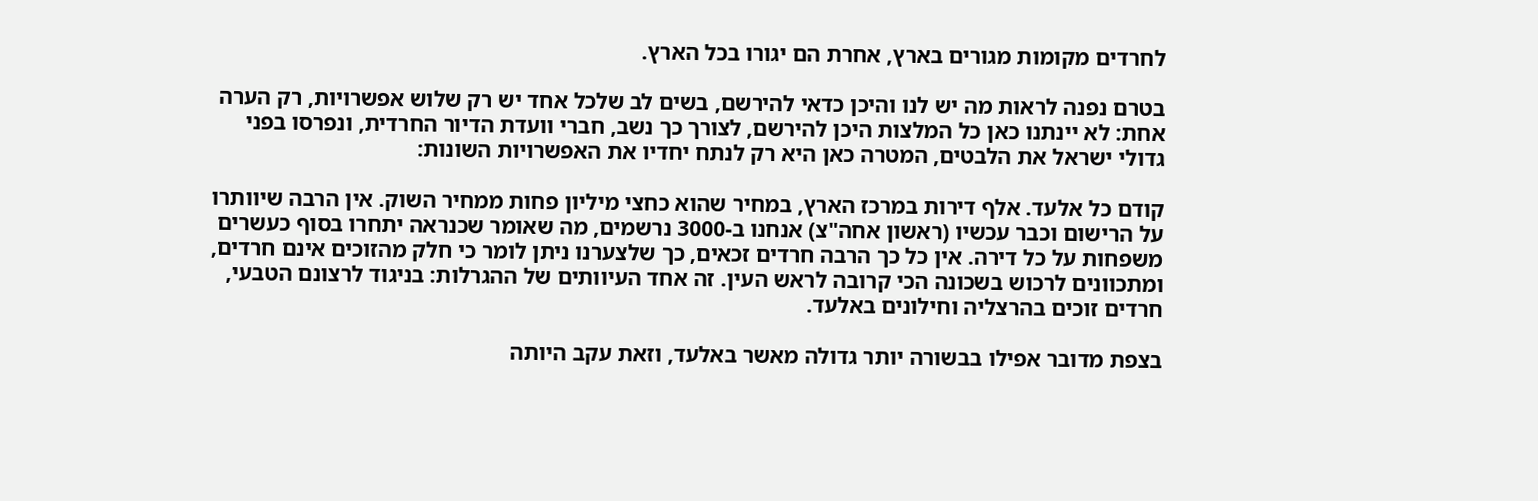לחרדים מקומות מגורים בארץ, אחרת הם יגורו בכל הארץ.

בטרם נפנה לראות מה יש לנו והיכן כדאי להירשם, בשים לב שלכל אחד יש רק שלוש אפשרויות, רק הערה אחת: לא יינתנו כאן כל המלצות היכן להירשם, לצורך כך נשב, חברי וועדת הדיור החרדית, ונפרסו בפני גדולי ישראל את הלבטים, המטרה כאן היא רק לנתח יחדיו את האפשרויות השונות:

קודם כל אלעד. אלף דירות במרכז הארץ, במחיר שהוא כחצי מיליון פחות ממחיר השוק. אין הרבה שיוותרו על הרישום וכבר עכשיו (ראשון אחה"צ) אנחנו ב-3000 נרשמים, מה שאומר שכנראה יתחרו בסוף כעשרים משפחות על כל דירה. אין כל כך הרבה חרדים זכאים, כך שלצערנו ניתן לומר כי חלק מהזוכים אינם חרדים, ומתכוונים לרכוש בשכונה הכי קרובה לראש העין. זה אחד העיוותים של ההגרלות: בניגוד לרצונם הטבעי, חרדים זוכים בהרצליה וחילונים באלעד.

בצפת מדובר אפילו בבשורה יותר גדולה מאשר באלעד, וזאת עקב היותה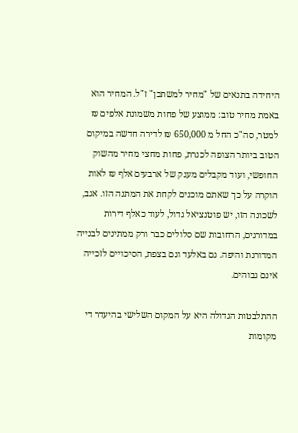היחידה בתנאים של "מחיר למשתכן" ז"ל. המחיר הוא באמת מחיר טוב: ממוצע של פחות משמונת אלפים ₪ למטר, סה"כ החל מ 650,000 ₪ לדירה חדשה במיקום הטוב ביותר הצופה לכנרת, פחות מחצי מחיר מהשוק החופשי, ועוד מקבלים מענק של ארבעים אלף ₪ לאות הוקרה על כך שאתם מוכנים לקחת את המתנה הזו. אגב, לשכונה הזו, יש פוטנציאל גדול, לעוד כאלף דירות במדורגים, הרחובות שם סלולים כבר ורק ממתינים לבנייה המדורגת והיפה. גם באלעד וגם בצפת, הסיכויים לזכייה אינם גבוהים.

ההתלבטות הגדולה היא על המקום השלישי בהיעדר די מקומות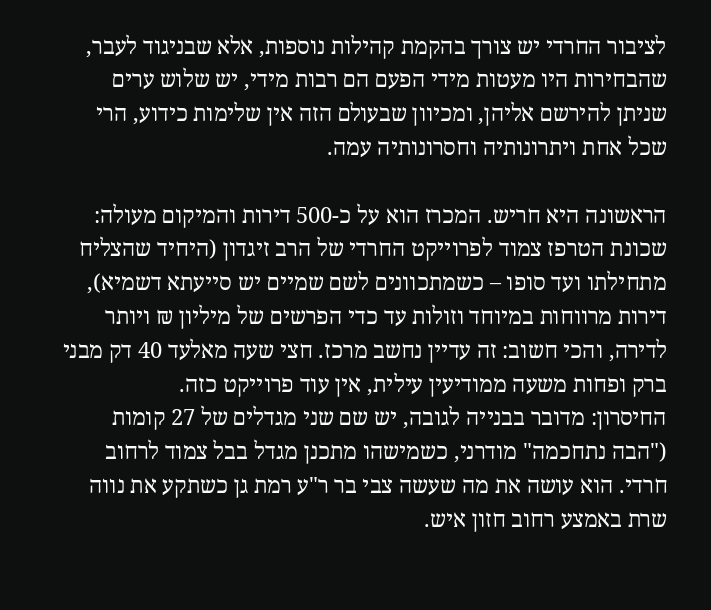לציבור החרדי יש צורך בהקמת קהילות נוספות, אלא שבניגוד לעבר, שהבחירות היו מעטות מידי הפעם הם רבות מידי, יש שלוש ערים שניתן להירשם אליהן, ומכיוון שבעולם הזה אין שלימות כידוע, הרי שכל אחת ויתרונותיה וחסרונותיה עמה.

הראשונה היא חריש. המכרז הוא על כ-500 דירות והמיקום מעולה: שכונת הטרפז צמוד לפרוייקט החרדי של הרב זיגדון (היחיד שהצליח מתחילתו ועד סופו – כשמתכוונים לשם שמיים יש סייעתא דשמיא), דירות מרווחות במיוחד וזולות עד כדי הפרשים של מיליון ₪ ויותר לדירה, והכי חשוב: זה עדיין נחשב מרכז. חצי שעה מאלעד 40 דק מבני ברק ופחות משעה ממודיעין עילית, אין עוד פרוייקט כזה.
החיסרון: מדובר בבנייה לגובה, יש שם שני מגדלים של 27 קומות ("הבה נתחכמה" מודרני, כשמישהו מתכנן מגדל בבל צמוד לרחוב חרדי. הוא עושה את מה שעשה צבי בר ר"ע רמת גן כשתקע את נווה שרת באמצע רחוב חזון איש.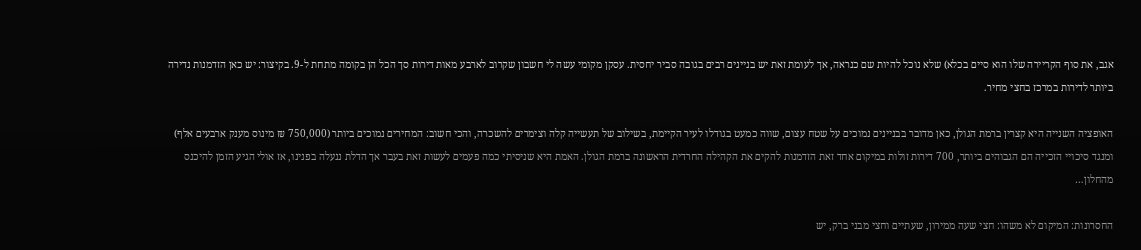אגב, את סוף הקריירה שלו הוא סיים בכלא) שלא נוכל להיות שם כנראה, אך לעומת זאת יש בניינים רבים בגובה סביר יחסית. עסקן מקומי עשה לי חשבון שקרוב לארבע מאות דירות סך הכל הן בקומה מתחת ל-9. בקיצור: יש כאן הזדמנות נדירה ביותר לדירות במרכז בחצי מחיר.

האופציה השנייה היא קצרין ברמת הגולן, כאן מדובר בבניינים נמוכים על שטח עצום, שווה כמעט בגודלו לעיר הקיימת, בשילוב של תעשייה קלה וצימרים להשכרה, והכי חשוב: המחירים נמוכים ביותר (750,000 ₪ מינוס מענק ארבעים אלף) ומנגד סיכויי הזכייה הם הגבוהים ביותר, 700 דירות זולות במיקום אחד זאת הזדמנות להקים את הקהילה החרדית הראשונה ברמת הגולן. האמת היא שניסיתי כמה פעמים לעשות זאת בעבר אך הדלת ננעלה בפנינו, אז אולי הגיע הזמן להיכנס מהחלון…

החסרונות: המיקום לא משהו: חצי שעה ממירון, שעתיים וחצי מבני ברק, יש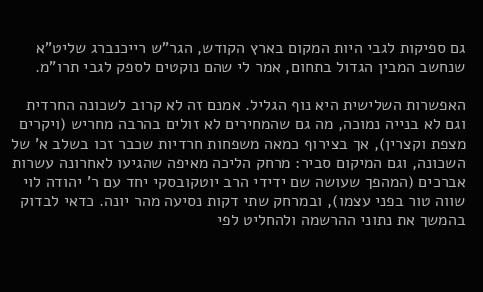גם ספיקות לגבי היות המקום בארץ הקודש, הגר"ש רייכנברג שליט"א שנחשב המבין הגדול בתחום, אמר לי שהם נוקטים לספק לגבי תרו"מ.

האפשרות השלישית היא נוף הגליל. אמנם זה לא קרוב לשכונה החרדית וגם לא בנייה נמוכה, מה גם שהמחירים לא זולים בהרבה מחריש (ויקרים מצפת וקצרין), אך בצירוף כמאה משפחות חרדיות שכבר זכו בשלב א' של השכונה, וגם המיקום סביר: מרחק הליכה מאיפה שהגיעו לאחרונה עשרות אברכים (המהפך שעושה שם ידידי הרב יוטקובסקי יחד עם ר' יהודה לוי שווה טור בפני עצמו), ובמרחק שתי דקות נסיעה מהר יונה. כדאי לבדוק בהמשך את נתוני ההרשמה ולהחליט לפי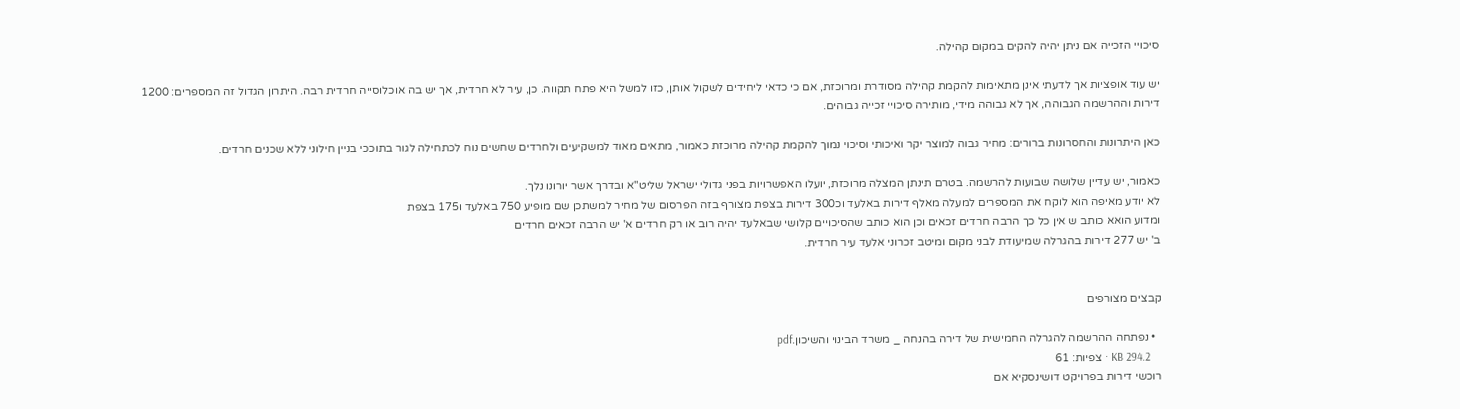סיכויי הזכייה אם ניתן יהיה להקים במקום קהילה.

יש עוד אופציות אך לדעתי אינן מתאימות להקמת קהילה מסודרת ומרוכזת, אם כי כדאי ליחידים לשקול אותן, כזו למשל היא פתח תקווה. כן, עיר לא חרדית, אך יש בה אוכלוסייה חרדית רבה. היתרון הגדול זה המספרים: 1200 דירות וההרשמה הגבוהה, אך לא גבוהה מידי, מותירה סיכויי זכייה גבוהים.

כאן היתרונות והחסרונות ברורים: מחיר גבוה למוצר יקר ואיכותי וסיכוי נמוך להקמת קהילה מרוכזת כאמור, מתאים מאוד למשקיעים ולחרדים שחשים נוח לכתחילה לגור בתוככי בניין חילוני ללא שכנים חרדים.

כאמור, יש עדיין שלושה שבועות להרשמה. בטרם תינתן המצלה מרוכזת, יועלו האפשרויות בפני גדולי ישראל שליט"א ובדרך אשר יורונו נלך.
לא יודע מאיפה הוא לוקח את המספרים למעלה מאלף דירות באלעד וכ300 דירות בצפת מצורף בזה הפרסום של מחיר למשתכן שם מופיע 750 באלעד ו175 בצפת
ומדוע הואא כותב ש אין כל כך הרבה חרדים זכאים וכן הוא כותב שהסיכויים קלושי שבאלעד יהיה רוב או רק חרדים א' יש הרבה זכאים חרדים
ב' יש 277 דירות בהגרלה שמיעודת לבני מקום ומיטב זכרוני אלעד עיר חרדית.


קבצים מצורפים

  • נפתחה ההרשמה להגרלה החמישית של דירה בהנחה _ משרד הבינוי והשיכון.pdf
    KB 294.2 · צפיות: 61
רוכשי דירות בפרויקט דושינסקיא אם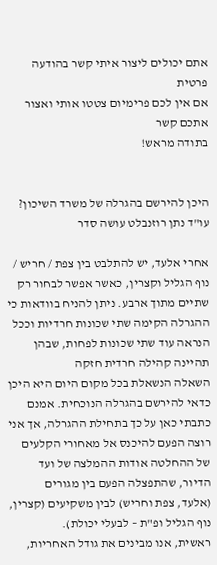אתם יכולים ליצור איתי קשר בהודעה פרטית
אם אין לכם פרימיום צטטו אותי ואצור אתכם קשר
בתודה מראש!


היכן להירשם בהגרלה של משרד השיכון? עו"ד נתן רוזנבלט עושה סדר

אחרי אלעד, יש להתלבט בין צפת / חריש / נוף הגליל וקצרין, כאשר אפשר לבחור רק שתיים מתוך ארבע. ניתן להניח בוודאות כי ההגרלה הקימה שתי שכונות חרדיות וככל הנראה עוד שתי שכונות לפחות, שבהן תהיינה קהילה חרדית חזקה
השאלה הנשאלת בכל מקום היום היא היכן כדאי להירשם בהגרלה הנוכחית. אמנם כתבתי כאן על כך בתחילת ההגרלה, אך אני רוצה הפעם להיכנס אל מאחורי הקלעים של ההחלטה אודות ההמלצה של ועד הדיור, שהתפצלה הפעם בין מגורים (אלעד, צפת וחריש) לבין משקיעים (קצרין, נוף הגליל ופ"ת – לבעלי יכולת).
ראשית, אנו מבינים את גודל האחריות,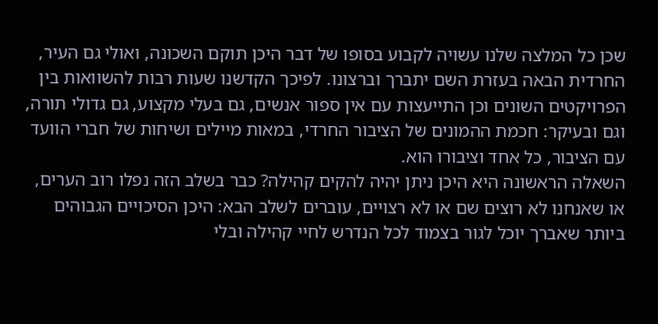שכן כל המלצה שלנו עשויה לקבוע בסופו של דבר היכן תוקם השכונה, ואולי גם העיר, החרדית הבאה בעזרת השם יתברך וברצונו. לפיכך הקדשנו שעות רבות להשוואות בין הפרויקטים השונים וכן התייעצות עם אין ספור אנשים, גם בעלי מקצוע, גם גדולי תורה, וגם ובעיקר: חכמת ההמונים של הציבור החרדי, במאות מיילים ושיחות של חברי הוועד עם הציבור, כל אחד וציבורו הוא.
השאלה הראשונה היא היכן ניתן יהיה להקים קהילה? כבר בשלב הזה נפלו רוב הערים, או שאנחנו לא רוצים שם או לא רצויים, עוברים לשלב הבא: היכן הסיכויים הגבוהים ביותר שאברך יוכל לגור בצמוד לכל הנדרש לחיי קהילה ובלי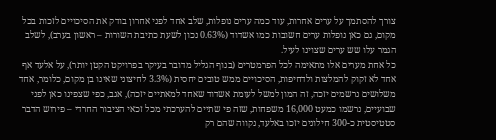צורך להסתמך על ערים אחרות, עוד כמה ערים נופלות, שלב אחד לפני אחרון בודק את הסיכויים לזכות בכל מקום, גם כאן נופלות ערים חשובות כמו אשדוד (0.63% נכון לשעת כתיבת השורות – ראשון בערב), לשלב הגמר עלו שש ערים שצוינו לעיל.
כל אחת מערים אלו מתאימה לכל הפרמטרים (בנוף הגליל מדובר בעיקר בפרויקט הקטן יותר), על אלעד אף אחד לא זקוק להמלצות ולדחיפות, הסיכויים ממש טובים יחסית (3.3% לחיצוני שאינו בן מקום, כלומר, אחד משלושים נרשמים יזכה, זה המון למשל לעומת אשדוד שאחד למאתיים יזכה), אגב, כפי שצפינו כאן לפני שבועיים, נרשמו כמעט 16,000 משפחות, שזה פי שתיים להערכתי מכל זכאי הציבור החרדי – פירוש הדבר סטטיסטית כ-300 חילונים יזכו באלעד, נקווה שהם רק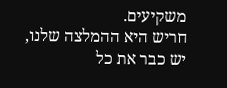משקיעים.
חריש היא ההמלצה שלנו, יש כבר את כל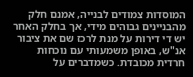המוסדות צמודים לבנייה, אמנם חלק מהבניינים גבוהים מידי, אך בחלק האחר יש די דירות על מנת לרכז שם את ציבור אנ"ש, באופן משמעותי עם נוכחות חרדית מכובדת. כשמדברים על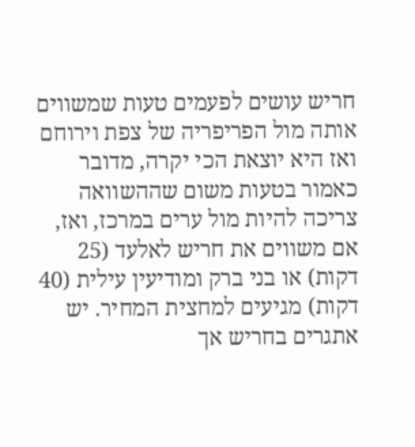חריש עושים לפעמים טעות שמשווים אותה מול הפריפריה של צפת וירוחם ואז היא יוצאת הכי יקרה, מדובר כאמור בטעות משום שההשוואה צריכה להיות מול ערים במרכז, ואז, אם משווים את חריש לאלעד (25 דקות) או בני ברק ומודיעין עילית (40 דקות) מגיעים למחצית המחיר. יש אתגרים בחריש אך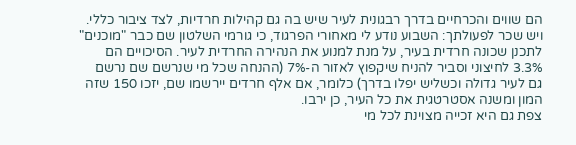הם שווים והכרחיים בדרך רבגונית לעיר שיש בה גם קהילות חרדיות, לצד ציבור כללי. ויש שכר לפעולתך: השבוע נודע לי מאחורי הפרגוד, כי גורמי השלטון שם כבר "מוכנים" לתכנן שכונה חרדית בעיר, על מנת למנוע את הנהירה החרדית לעיר. הסיכויים הם 3.3% לחיצוני וסביר להניח שיקפוץ לאזור ה-7% (ההנחה שכל מי שנרשם שם נרשם גם לעיר גדולה וכשליש יפלו בדרך) כלומר, אם אלף חרדים יירשמו שם, יזכו 150 שזה המון ומשנה אסטרטגית את כל העיר, כן ירבו.
צפת גם היא זכייה מצוינת לכל מי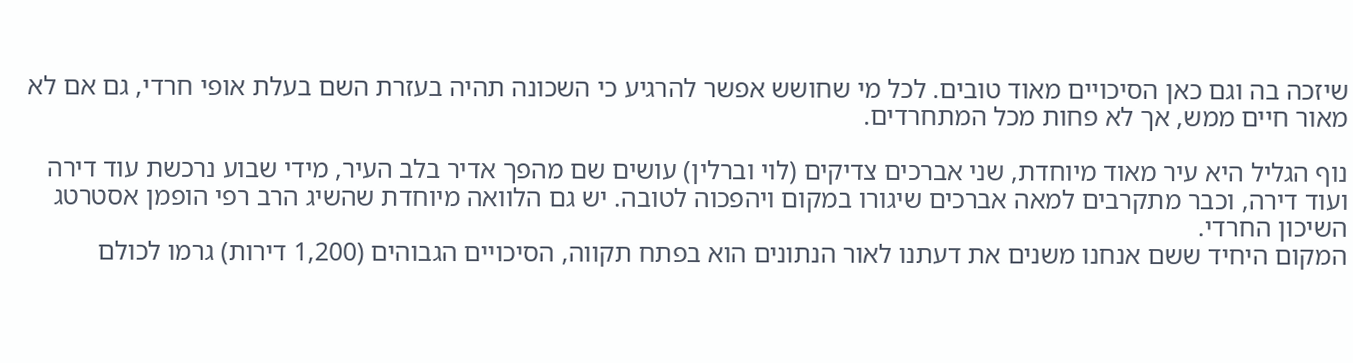שיזכה בה וגם כאן הסיכויים מאוד טובים. לכל מי שחושש אפשר להרגיע כי השכונה תהיה בעזרת השם בעלת אופי חרדי, גם אם לא מאור חיים ממש, אך לא פחות מכל המתחרדים.

נוף הגליל היא עיר מאוד מיוחדת, שני אברכים צדיקים (לוי וברלין) עושים שם מהפך אדיר בלב העיר, מידי שבוע נרכשת עוד דירה ועוד דירה, וכבר מתקרבים למאה אברכים שיגורו במקום ויהפכוה לטובה. יש גם הלוואה מיוחדת שהשיג הרב רפי הופמן אסטרטג השיכון החרדי.
המקום היחיד ששם אנחנו משנים את דעתנו לאור הנתונים הוא בפתח תקווה, הסיכויים הגבוהים (1,200 דירות) גרמו לכולם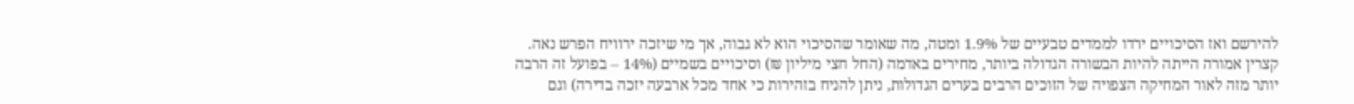להירשם ואז הסיכויים ירדו לממדים טבעיים של 1.9% ומטה, מה שאומר שהסיכוי הוא לא גבוה, אך מי שיזכה ירוויח הפרש נאה.
קצרין אמורה הייתה להיות הבשורה הגדולה ביותר, מחירים באדמה (החל חצי מיליון ₪) וסיכויים בשמיים (14% – בפועל זה הרבה יותר מזה לאור המחיקה הצפויה של הזוכים הרבים בערים הגדולות, ניתן להניח בזהירות כי אחד מכל ארבעה יזכה בדירה) וגם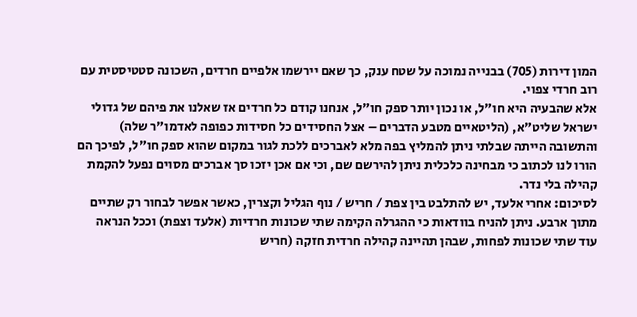המון דירות (705) בבנייה נמוכה על שטח ענק, כך שאם יירשמו אלפיים חרדים, השכונה סטטיסטית עם רוב חרדי צפוי.
אלא שהבעיה היא חו"ל, או נכון יותר ספק חו"ל, אנחנו קודם כל חרדים אז שאלנו את פיהם של גדולי ישראל שליט"א, (הליטאיים מטבע הדברים – אצל החסידים כל חסידות כפופה לאדמו"ר שלה) והתשובה הייתה שבלתי ניתן להמליץ בפה מלא לאברכים ללכת לגור במקום שהוא ספק חו"ל, לפיכך הם הורו לנו לכתוב כי מבחינה כלכלית ניתן להירשם שם, וכי אם אכן יזכו סך אברכים מסוים נפעל להקמת קהילה בלי נדר.
לסיכום: אחרי אלעד, יש להתלבט בין צפת / חריש / נוף הגליל וקצרין, כאשר אפשר לבחור רק שתיים מתוך ארבע. ניתן להניח בוודאות כי ההגרלה הקימה שתי שכונות חרדיות (אלעד וצפת) וככל הנראה עוד שתי שכונות לפחות, שבהן תהיינה קהילה חרדית חזקה (חריש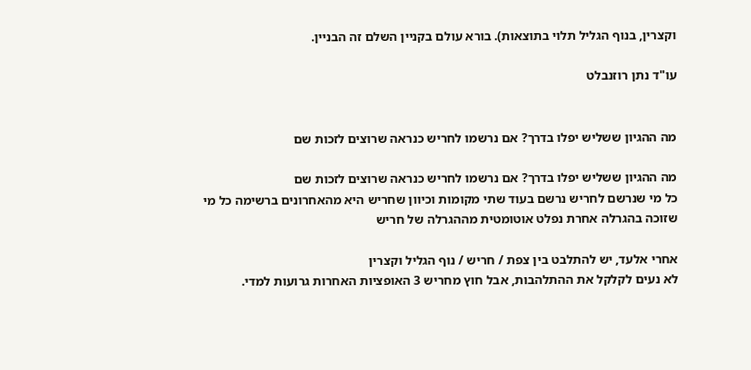וקצרין, בנוף הגליל תלוי בתוצאות). בורא עולם בקניין השלם זה הבניין.

עו"ד נתן רוזנבלט


מה ההגיון ששליש יפלו בדרך? אם נרשמו לחריש כנראה שרוצים לזכות שם

מה ההגיון ששליש יפלו בדרך? אם נרשמו לחריש כנראה שרוצים לזכות שם
כל מי שנרשם לחריש נרשם בעוד שתי מקומות וכיוון שחריש היא מהאחרונים ברשימה כל מי שזוכה בהגרלה אחרת נפלט אוטומטית מההגרלה של חריש

אחרי אלעד, יש להתלבט בין צפת / חריש / נוף הגליל וקצרין
לא נעים לקלקל את ההתלהבות, אבל חוץ מחריש 3 האופציות האחרות גרועות למדי.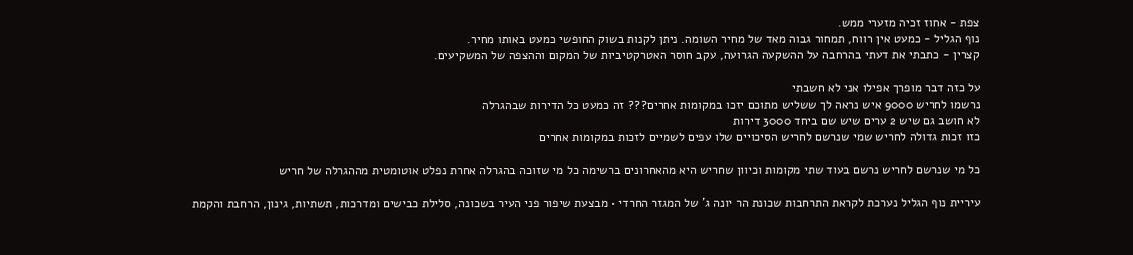צפת - אחוז זכיה מזערי ממש.
נוף הגליל - כמעט אין רווח, תמחור גבוה מאד של מחיר השומה. ניתן לקנות בשוק החופשי כמעט באותו מחיר.
קצרין - כתבתי את דעתי בהרחבה על ההשקעה הגרועה, עקב חוסר האטרקטיביות של המקום וההצפה של המשקיעים.

על כזה דבר מופרך אפילו אני לא חשבתי
נרשמו לחריש 9000 איש נראה לך ששליש מתוכם יזכו במקומות אחרים??? זה כמעט כל הדירות שבהגרלה
לא חושב גם שיש 2 ערים שיש שם ביחד 3000 דירות
כזו זכות גדולה לחריש שמי שנרשם לחריש הסיכויים שלו עפים לשמיים לזכות במקומות אחרים

כל מי שנרשם לחריש נרשם בעוד שתי מקומות וכיוון שחריש היא מהאחרונים ברשימה כל מי שזוכה בהגרלה אחרת נפלט אוטומטית מההגרלה של חריש

עיריית נוף הגליל נערכת לקראת התרחבות שכונת הר יונה ג’ של המגזר החרדי • מבצעת שיפור פני העיר בשכונה, סלילת כבישים ומדרכות, תשתיות, גינון, הרחבת והקמת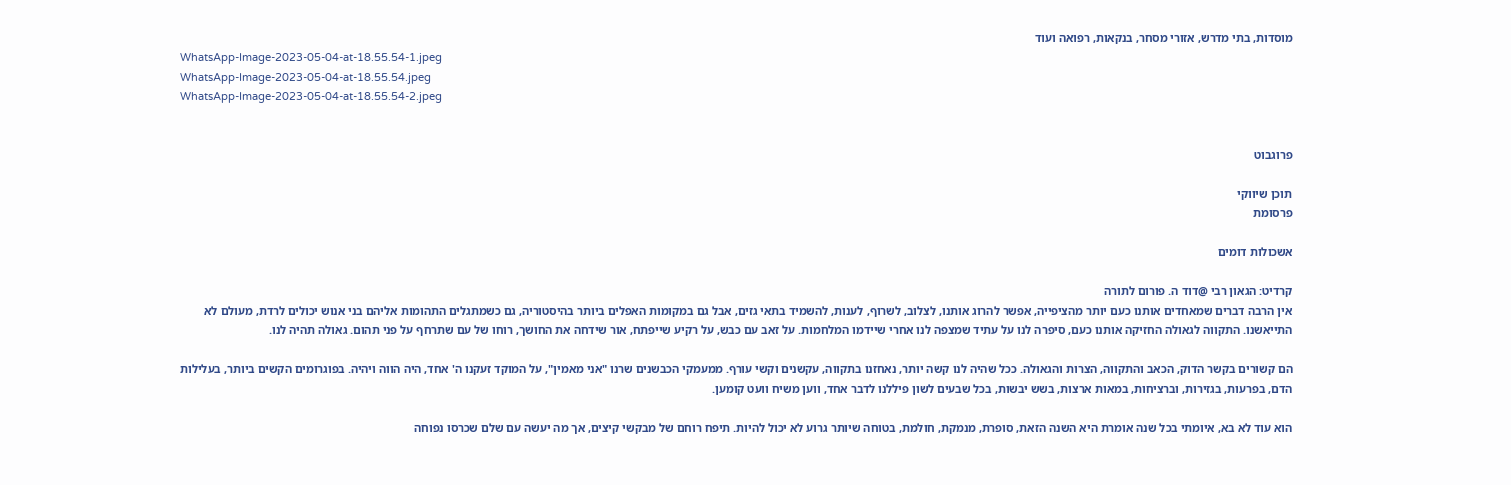מוסדות, בתי מדרש, אזורי מסחר, בנקאות, רפואה ועוד
WhatsApp-Image-2023-05-04-at-18.55.54-1.jpeg
WhatsApp-Image-2023-05-04-at-18.55.54.jpeg
WhatsApp-Image-2023-05-04-at-18.55.54-2.jpeg


פרוגבוט

תוכן שיווקי
פרסומת

אשכולות דומים

קרדיט: הגאון רבי @דוד ה. פורום לתורה
אין הרבה דברים שמאחדים אותנו כעם יותר מהציפייה, אפשר להרוג אותנו, לצלוב, לשרוף, לענות, להשמיד בתאי גזים, אבל גם במקומות האפלים ביותר בהיסטוריה, גם כשמתגלים התהומות אליהם בני אנוש יכולים לרדת, מעולם לא התייאשנו. התקווה לגאולה החזיקה אותנו כעם, סיפרה לנו על עתיד שמצפה לנו אחרי שיידמו המלחמות. על זאב עם כבש, על רקיע שייפתח, אור שידחה את החושך, רוחו של עם שתרחף על פני תהום. גאולה תהיה לנו.

הם קשורים בקשר הדוק, הכאב והתקווה, הצרות והגאולה. ככל שהיה לנו קשה יותר, נאחזנו בתקווה, עקשנים וקשי עורף. ממעמקי הכבשנים שרנו "אני מאמין", על המוקד זעקנו ה' אחד, היה הווה ויהיה. בפוגרומים הקשים ביותר, בעלילות הדם, בפרעות, בגזירות, וברציחות, במאות ארצות, בשש יבשות, בכל שבעים לשון פיללנו לדבר אחד, ווען משיח וועט קומען.

הוא עוד לא בא, איומתי בכל שנה אומרת היא השנה הזאת, סופרת, מנמקת, חולמת, בטוחה שיותר גרוע לא יכול להיות. תיפח רוחם של מבקשי קיצים, אך מה יעשה עם שלם שכרסו נפוחה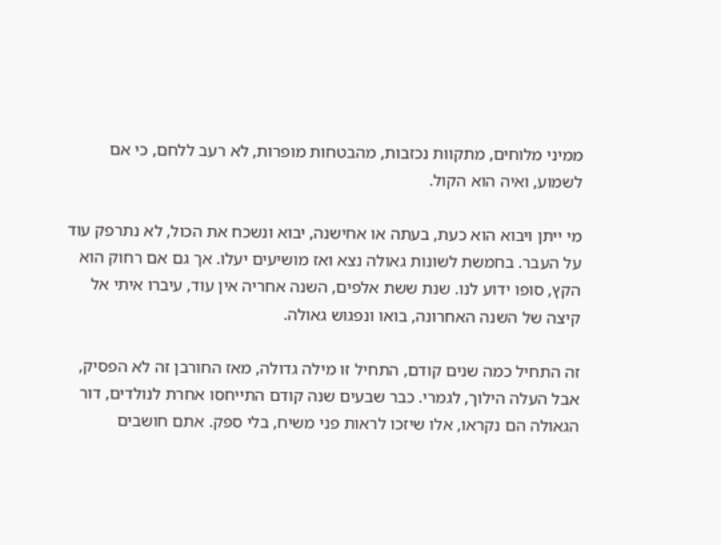ממיני מלוחים, מתקוות נכזבות, מהבטחות מופרות, לא רעב ללחם, כי אם לשמוע, ואיה הוא הקול.

מי ייתן ויבוא הוא כעת, בעתה או אחישנה, יבוא ונשכח את הכול, לא נתרפק עוד על העבר. בחמשת לשונות גאולה נצא ואז מושיעים יעלו. אך גם אם רחוק הוא הקץ, סופו ידוע לנו. שנת ששת אלפים, השנה אחריה אין עוד, עיברו איתי אל קיצה של השנה האחרונה, בואו ונפגוש גאולה.

זה התחיל כמה שנים קודם, התחיל זו מילה גדולה, מאז החורבן זה לא הפסיק, אבל העלה הילוך, לגמרי. כבר שבעים שנה קודם התייחסו אחרת לנולדים, דור הגאולה הם נקראו, אלו שיזכו לראות פני משיח, בלי ספק. אתם חושבים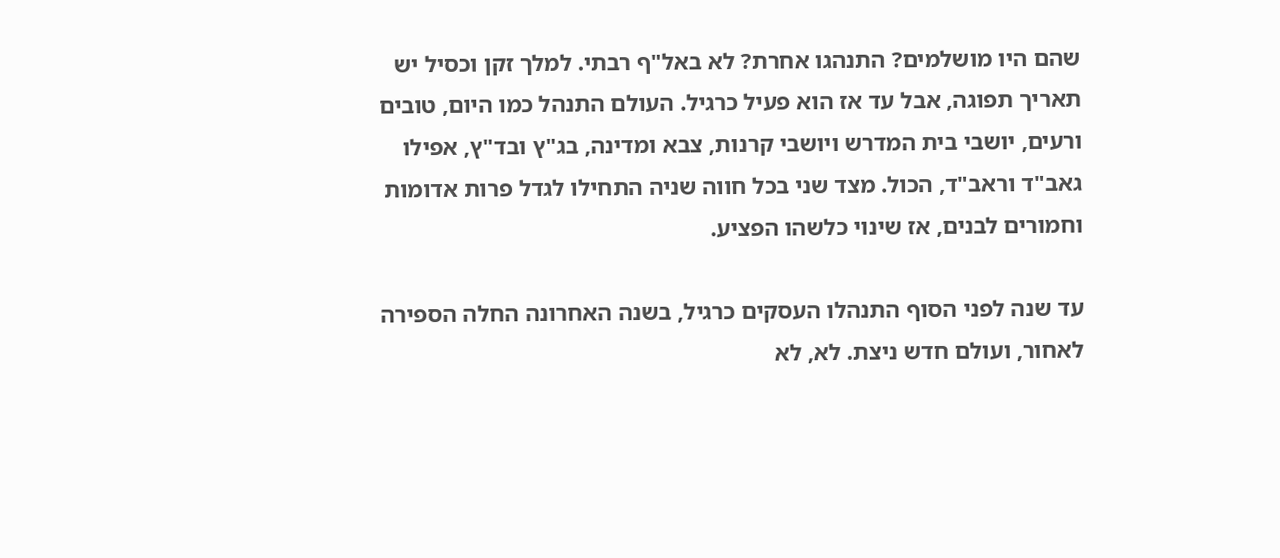שהם היו מושלמים? התנהגו אחרת? לא באל"ף רבתי. למלך זקן וכסיל יש תאריך תפוגה, אבל עד אז הוא פעיל כרגיל. העולם התנהל כמו היום, טובים ורעים, יושבי בית המדרש ויושבי קרנות, צבא ומדינה, בג"ץ ובד"ץ, אפילו גאב"ד וראב"ד, הכול. מצד שני בכל חווה שניה התחילו לגדל פרות אדומות וחמורים לבנים, אז שינוי כלשהו הפציע.

עד שנה לפני הסוף התנהלו העסקים כרגיל, בשנה האחרונה החלה הספירה לאחור, ועולם חדש ניצת. לא, לא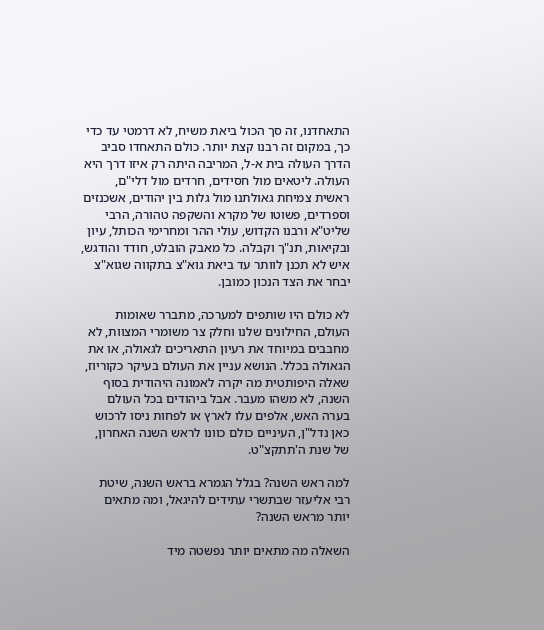התאחדנו, זה סך הכול ביאת משיח, לא דרמטי עד כדי כך, במקום זה רבנו קצת יותר. כולם התאחדו סביב הדרך העולה בית א-ל, המריבה היתה רק איזו דרך היא העולה. ליטאים מול חסידים, חרדים מול דלי"ם, ראשית צמיחת גאולתנו מול גלות בין יהודים, אשכנזים וספרדים, פשוטו של מקרא והשקפה טהורה, הרבי שליט"א ורבנו הקדוש, עולי ההר ומחרימי הכותל, עיון ובקיאות, תנ"ך וקבלה. כל מאבק הובלט, חודד והודגש, איש לא תכנן לוותר עד ביאת גוא"צ בתקווה שגוא"צ יבחר את הצד הנכון כמובן.

לא כולם היו שותפים למערכה, מתברר שאומות העולם, החילונים שלנו וחלק צר משומרי המצוות, לא מחבבים במיוחד את רעיון התאריכים לגאולה, או את הגאולה בכלל. הנושא עניין את העולם בעיקר כקוריוז, שאלה היפותטית מה יקרה לאמונה היהודית בסוף השנה, לא משהו מעבר. אבל ביהודים בכל העולם בערה האש, אלפים עלו לארץ או לפחות ניסו לרכוש כאן נדל"ן, העיניים כולם כוונו לראש השנה האחרון, של שנת ה'תתקצ"ט.

למה ראש השנה? בגלל הגמרא בראש השנה, שיטת רבי אליעזר שבתשרי עתידים להיגאל, ומה מתאים יותר מראש השנה?

השאלה מה מתאים יותר נפשטה מיד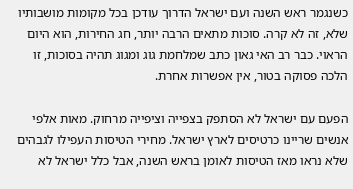כשנגמר ראש השנה ועם ישראל הדרוך עודכן בכל מקומות מושבותיו שלא, זה לא קרה. סוכות מתאים הרבה יותר, חג החירות, הוא היום הראוי. כבר רב האי גאון כתב שמלחמת גוג ומגוג תהיה בסוכות, זו הלכה פסוקה בטור, אין אפשרות אחרת.

הפעם עם ישראל לא הסתפק בצפייה וציפייה מרחוק. מאות אלפי אנשים שריינו כרטיסים לארץ ישראל. מחירי הטיסות העפילו לגבהים שלא נראו מאז הטיסות לאומן בראש השנה, אבל כלל ישראל לא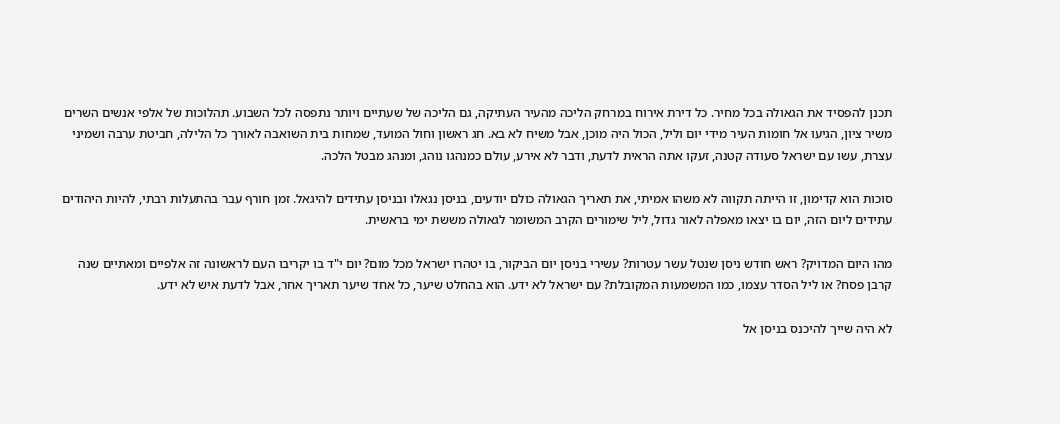תכנן להפסיד את הגאולה בכל מחיר. כל דירת אירוח במרחק הליכה מהעיר העתיקה, גם הליכה של שעתיים ויותר נתפסה לכל השבוע. תהלוכות של אלפי אנשים השרים משיר ציון, הגיעו אל חומות העיר מידי יום וליל, הכול היה מוכן, אבל משיח לא בא. חג ראשון וחול המועד, שמחות בית השואבה לאורך כל הלילה, חביטת ערבה ושמיני עצרת, עשו עם ישראל סעודה קטנה, זעקו אתה הראית לדעת, ודבר לא אירע, עולם כמנהגו נוהג, ומנהג מבטל הלכה.

סוכות הוא קדימון, זו הייתה תקווה לא משהו אמיתי, את תאריך הגאולה כולם יודעים, בניסן נגאלו ובניסן עתידים להיגאל. זמן חורף עבר בהתעלות רבתי, להיות היהודים עתידים ליום הזה, יום בו יצאו מאפלה לאור גדול, ליל שימורים הקרב המשומר לגאולה מששת ימי בראשית.

מהו היום המדויק? ראש חודש ניסן שנטל עשר עטרות? עשירי בניסן יום הביקור, בו יטהרו ישראל מכל מום? יום י"ד בו יקריבו העם לראשונה זה אלפיים ומאתיים שנה קרבן פסח? או ליל הסדר עצמו, כמו המשמעות המקובלת? עם ישראל לא ידע. הוא בהחלט שיער, כל אחד שיער תאריך אחר, אבל לדעת איש לא ידע.

לא היה שייך להיכנס בניסן אל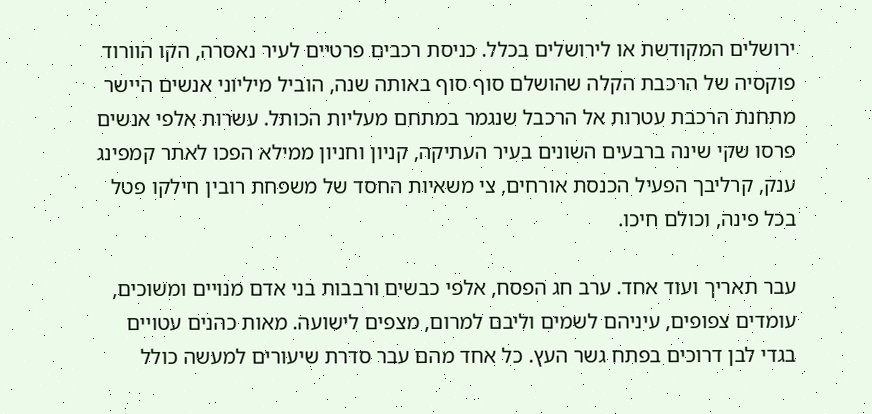ירושלים המקודשת או לירושלים בכלל. כניסת רכבים פרטיים לעיר נאסרה, הקו הוורוד פוקסיה של הרכבת הקלה שהושלם סוף סוף באותה שנה, הוביל מיליוני אנשים היישר מתחנת הרכבת עטרות אל הרכבל שנגמר במתחם מעליות הכותל. עשרות אלפי אנשים פרסו שקי שינה ברבעים השונים בעיר העתיקה, קניון וחניון ממילא הפכו לאתר קמפינג ענק, קרליבך הפעיל הכנסת אורחים, צי משאיות החסד של משפחת רובין חילקו פטל בכל פינה, וכולם חיכו.

עבר תאריך ועוד אחד. ערב חג הפסח, אלפי כבשים ורבבות בני אדם מנויים ומשוכים, עומדים צפופים, עיניהם לשמים וליבם למרום, מצפים לישועה. מאות כהנים עטויים בגדי לבן דרוכים בפתח גשר העץ. כל אחד מהם עבר סדרת שיעורים למעשה כולל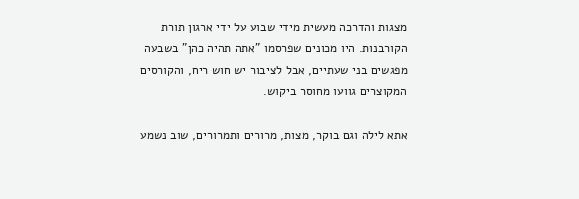מצגות והדרכה מעשית מידי שבוע על ידי ארגון תורת הקורבנות. היו מכונים שפרסמו "אתה תהיה כהן" בשבעה מפגשים בני שעתיים, אבל לציבור יש חוש ריח, והקורסים המקוצרים גוועו מחוסר ביקוש.

אתא לילה וגם בוקר, מצות, מרורים ותמרורים, שוב נשמע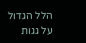הלל הגדול על גגות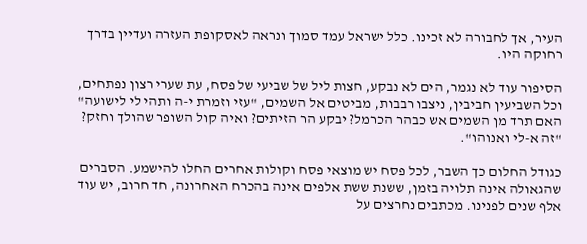העיר, אך לחבורה לא זכינו. כלל ישראל עמד סמוך ונראה לאסקופת העזרה ועדיין בדרך רחוקה היו.

הסיפור עוד לא נגמר, הים לא נבקע, חצות ליל של שביעי של פסח, עת שערי רצון נפתחים, וכל השביעין חביבין, ניצבו רבבות, מביטים אל השמים, "עזי וזמרת י-ה ותהי לי לישועה" האם תרד מן השמים אש כבהר הכרמל? יבקע הר הזיתים? ואיה קול השופר שהולך וחזק? "זה א-לי ואנוהו".

כגודל החלום כך השבר, לכל פסח יש מוצאי פסח וקולות אחרים החלו להישמע. הסברים שהגאולה אינה תלויה בזמן, ששנת ששת אלפים אינה בהכרח האחרונה, חד חרוב, יש עוד אלף שנים לפנינו. מכתבים נחרצים על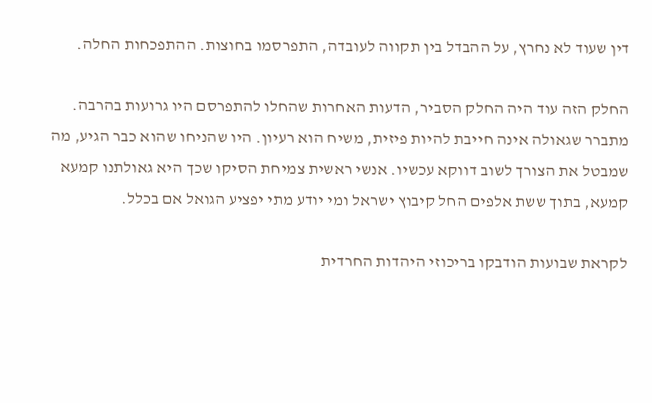דין שעוד לא נחרץ, על ההבדל בין תקווה לעובדה, התפרסמו בחוצות. ההתפכחות החלה.

החלק הזה עוד היה החלק הסביר, הדעות האחרות שהחלו להתפרסם היו גרועות בהרבה. מתברר שגאולה אינה חייבת להיות פיזית, משיח הוא רעיון. היו שהניחו שהוא כבר הגיע, מה שמבטל את הצורך לשוב דווקא עכשיו. אנשי ראשית צמיחת הסיקו שכך היא גאולתנו קמעא קמעא, בתוך ששת אלפים החל קיבוץ ישראל ומי יודע מתי יפציע הגואל אם בכלל.

לקראת שבועות הודבקו בריכוזי היהדות החרדית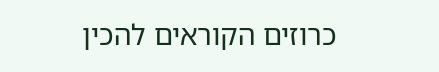כרוזים הקוראים להכין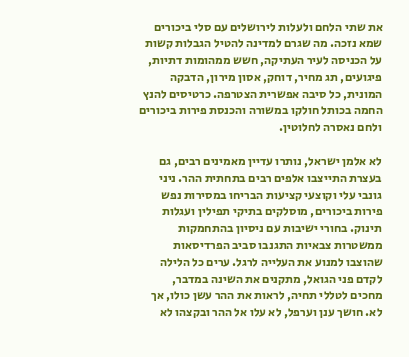את שתי הלחם ולעלות לירושלים עם סלי ביכורים שמא נזכה. מה שגרם למדינה להטיל הגבלות קשות על הכניסה לעיר העתיקה, חשש ממהומות דתיות, פיגועים, תג מחיר, דוחק, אסון מירון, הדבקה המונית, כל סיבה אפשרית הצטרפה. כרטיסים להנץ החמה בכותל חולקו במשורה והכנסת פירות ביכורים ולחם נאסרה לחלוטין.

לא אלמן ישראל, נותרו עדיין מאמינים רבים, גם בעצרת התייצבו אלפים רבים בתחתית ההר. ניני גונבי עלי וקוצעי קציעות הבריחו במסירות נפש פירות ביכורים, מוסלקים בתיקי תפילין ועגלות תינוק. בחורי ישיבות עם ניסיון בהתחמקות ממשטרות צבאיות התגנבו סביב הפרדיסאות שהוצבו למנוע את העלייה לרגל. ערים כל הלילה לקדם פני הגואל, מתקנים את השינה במדבר, מחכים לטללי תחיה, לראות את ההר עשן כולו, אך לא. חושך ענן וערפל, לא עלו אל ההר ובקצהו לא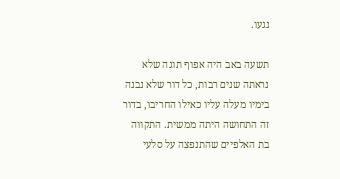נגעו.

תשעה באב היה אפוף תוגה שלא נראתה שנים רבות, כל דור שלא נבנה בימיו מעלה עליו כאילו החריבו, בדור זה התחושה היתה ממשית. התקווה בת האלפיים שהתנפצה על סלעי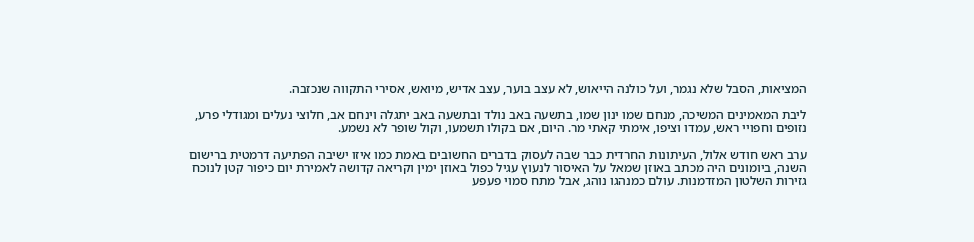המציאות, הסבל שלא נגמר, ועל כולנה הייאוש, לא עצב בוער, עצב אדיש, מיואש, אסירי התקווה שנכזבה.

ליבת המאמינים המשיכה, מנחם שמו ינון שמו, בתשעה באב נולד ובתשעה באב יתגלה וינחם אב, חלוצי נעלים ומגודלי פרע, נזופים וחפויי ראש, עמדו וציפו, אימתי קאתי מר. היום, אם בקולו תשמעו, וקול שופר לא נשמע.

ערב ראש חודש אלול, העיתונות החרדית כבר שבה לעסוק בדברים החשובים באמת כמו איזו ישיבה הפתיעה דרמטית ברישום השנה, ביומונים היה מכתב באוזן שמאל על האיסור לנעוץ עגיל כפול באוזן ימין וקריאה קדושה לאמירת יום כיפור קטן לנוכח גזירות השלטון המזדמנות. עולם כמנהגו נוהג, אבל מתח סמוי פעפע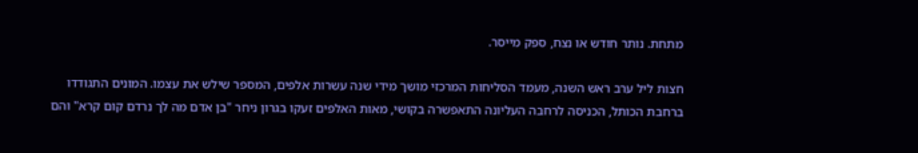מתחת. נותר חודש או נצח, ספק מייסר.

חצות ליל ערב ראש השנה, מעמד הסליחות המרכזי מושך מידי שנה עשרות אלפים, המספר שילש את עצמו. המונים התגודדו ברחבת הכותל, הכניסה לרחבה העליונה התאפשרה בקושי, מאות האלפים זעקו בגרון ניחר "בן אדם מה לך נרדם קום קרא" והם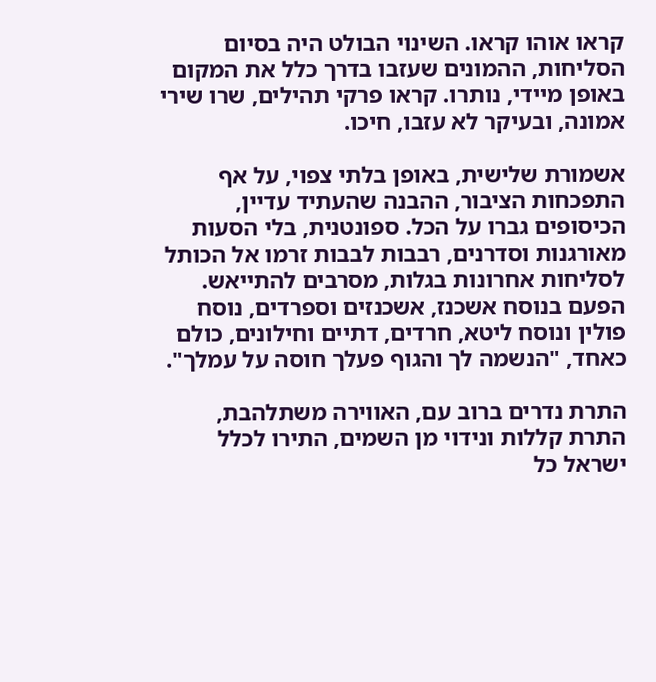קראו אוהו קראו. השינוי הבולט היה בסיום הסליחות, ההמונים שעזבו בדרך כלל את המקום באופן מיידי, נותרו. קראו פרקי תהילים, שרו שירי אמונה, ובעיקר לא עזבו, חיכו.

אשמורת שלישית, באופן בלתי צפוי, על אף התפכחות הציבור, ההבנה שהעתיד עדיין, הכיסופים גברו על הכל. ספונטנית, בלי הסעות מאורגנות וסדרנים, רבבות לבבות זרמו אל הכותל לסליחות אחרונות בגלות, מסרבים להתייאש. הפעם בנוסח אשכנז, אשכנזים וספרדים, נוסח פולין ונוסח ליטא, חרדים, דתיים וחילונים, כולם כאחד, "הנשמה לך והגוף פעלך חוסה על עמלך".

התרת נדרים ברוב עם, האווירה משתלהבת, התרת קללות ונידוי מן השמים, התירו לכלל ישראל כל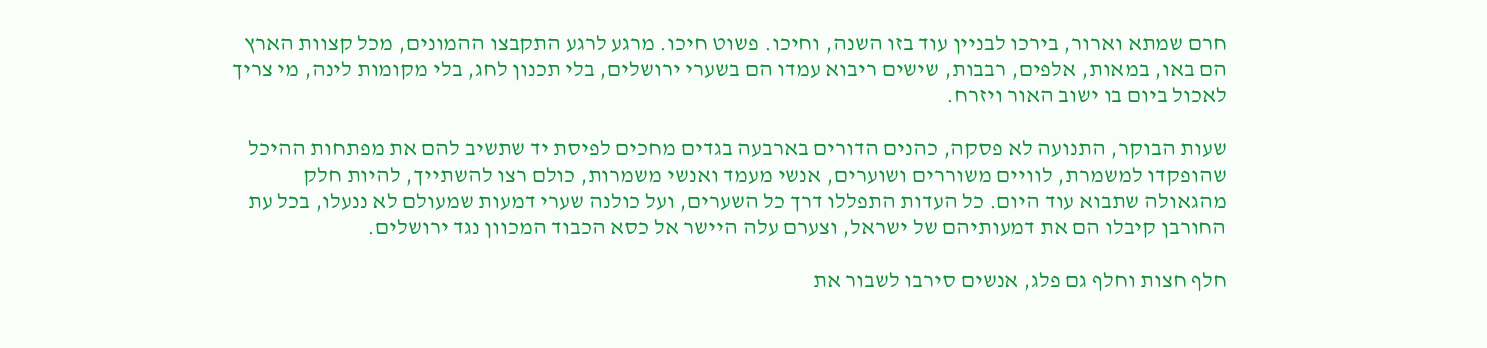חרם שמתא וארור, בירכו לבניין עוד בזו השנה, וחיכו. פשוט חיכו. מרגע לרגע התקבצו ההמונים, מכל קצוות הארץ הם באו, במאות, אלפים, רבבות, שישים ריבוא עמדו הם בשערי ירושלים, בלי תכנון לחג, בלי מקומות לינה, מי צריך לאכול ביום בו ישוב האור ויזרח.

שעות הבוקר, התנועה לא פסקה, כהנים הדורים בארבעה בגדים מחכים לפיסת יד שתשיב להם את מפתחות ההיכל שהופקדו למשמרת, לוויים משוררים ושוערים, אנשי מעמד ואנשי משמרות, כולם רצו להשתייך, להיות חלק מהגאולה שתבוא עוד היום. כל העדות התפללו דרך כל השערים, ועל כולנה שערי דמעות שמעולם לא ננעלו, בכל עת החורבן קיבלו הם את דמעותיהם של ישראל, וצערם עלה היישר אל כסא הכבוד המכוון נגד ירושלים.

חלף חצות וחלף גם פלג, אנשים סירבו לשבור את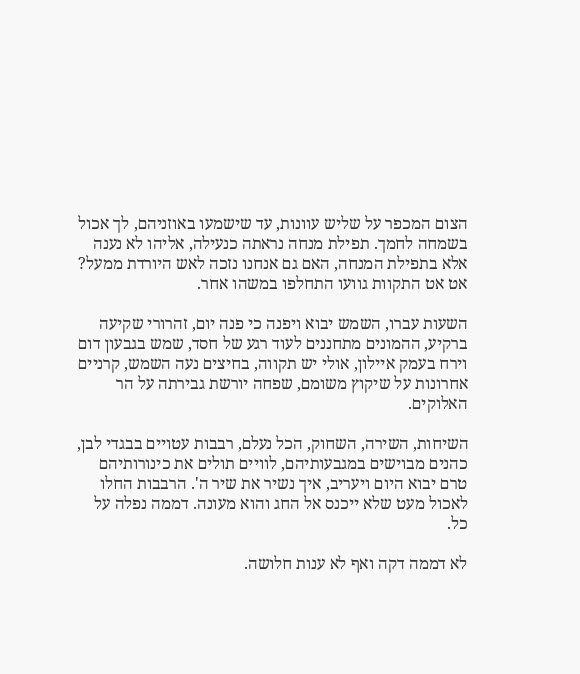הצום המכפר על שליש עוונות, עד שישמעו באוזניהם, לך אכול בשמחה לחמך. תפילת מנחה נראתה כנעילה, אליהו לא נענה אלא בתפילת המנחה, האם גם אנחנו נזכה לאש היורדת ממעל? אט אט התקוות גוועו התחלפו במשהו אחר.

השעות עברו, השמש יבוא ויפנה כי פנה יום, זהרורי שקיעה ברקיע, ההמונים מתחננים לעוד רגע של חסד, שמש בגבעון דום וירח בעמק איילון, אולי יש תקווה, בחיצים נעה השמש, קרניים אחרונות על שיקוץ משומם, שפחה יורשת גבירתה על הר האלוקים.

השיחות, השירה, השחוק, הכל נעלם, רבבות עטויים בבגדי לבן, כהנים מבוישים במגבעותיהם, לוויים תולים את כינורותיהם טרם יבוא היום ויעריב, איך נשיר את שיר ה'. הרבבות החלו לאכול מעט שלא ייכנס אל החג והוא מעונה. דממה נפלה על כל.

לא דממה דקה ואף לא ענות חלושה.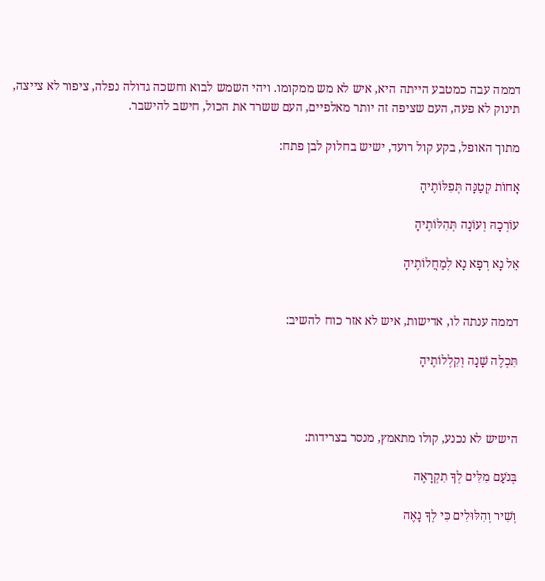דממה עבה כמטבע הייתה היא, איש לא מש ממקומו. ויהי השמש לבוא וחשכה גדולה נפלה, ציפור לא צייצה, תינוק לא פעה, העם שציפה זה יותר מאלפיים, העם ששרד את הכול, חישב להישבר.

מתוך האופל, בקע קול רועד, ישיש בחלוק לבן פתח:

אָחוֹת קְטַנָּה תְּפִלּוֹתֶיהָ

עוֹרְכָהּ וְעוֹנָה תְּהִלּוֹתֶיהָ

אֵל נָא רְפָא נָא לְמַחֲלוֹתֶיהָ


דממה ענתה לו, אדישות, איש לא אזר כוח להשיב:

תִּכְלֶה שָׁנָה וְקִלְלוֹתֶיהָ



הישיש לא נכנע, קולו מתאמץ, מנסר בצרידות:

בְּנֹעַם מִלִּים לְךָ תִקְרָאֶה

וְשִׁיר וְהִלּוּלִים כִּי לְךָ נָאֶה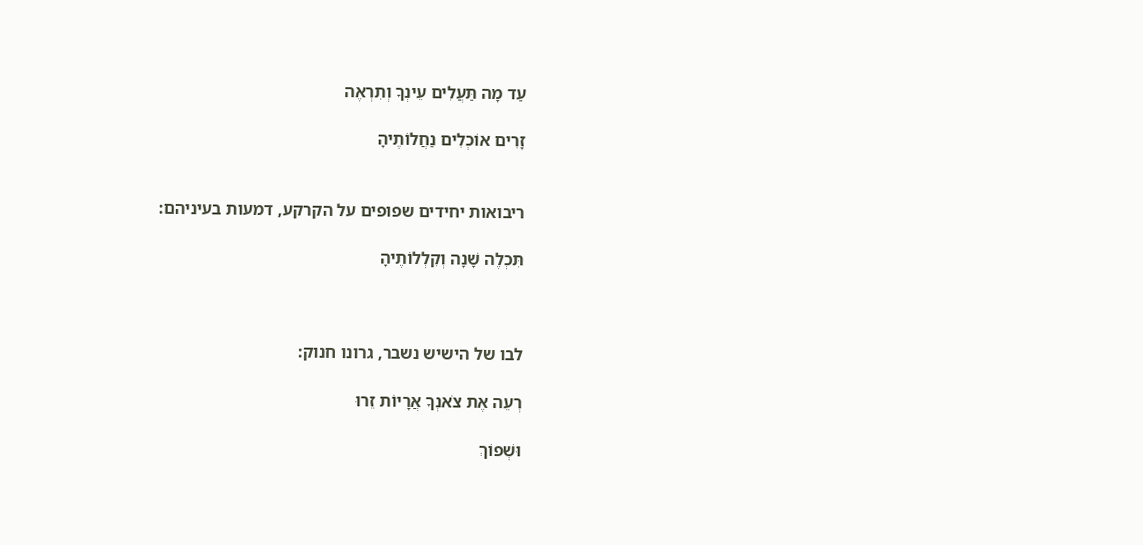עַד מָה תַּעֲלִים עֵינְךָ וְתִרְאֶה

זָרִים אוֹכְלִים נַחֲלוֹתֶיהָ


ריבואות יחידים שפופים על הקרקע, דמעות בעיניהם:

תִּכְלֶה שָׁנָה וְקִלְלוֹתֶיהָ



לבו של הישיש נשבר, גרונו חנוק:

רְעֵה אֶת צֹאנְךָ אֲרָיוֹת זֵרוּ

וּשְׁפוֹךְ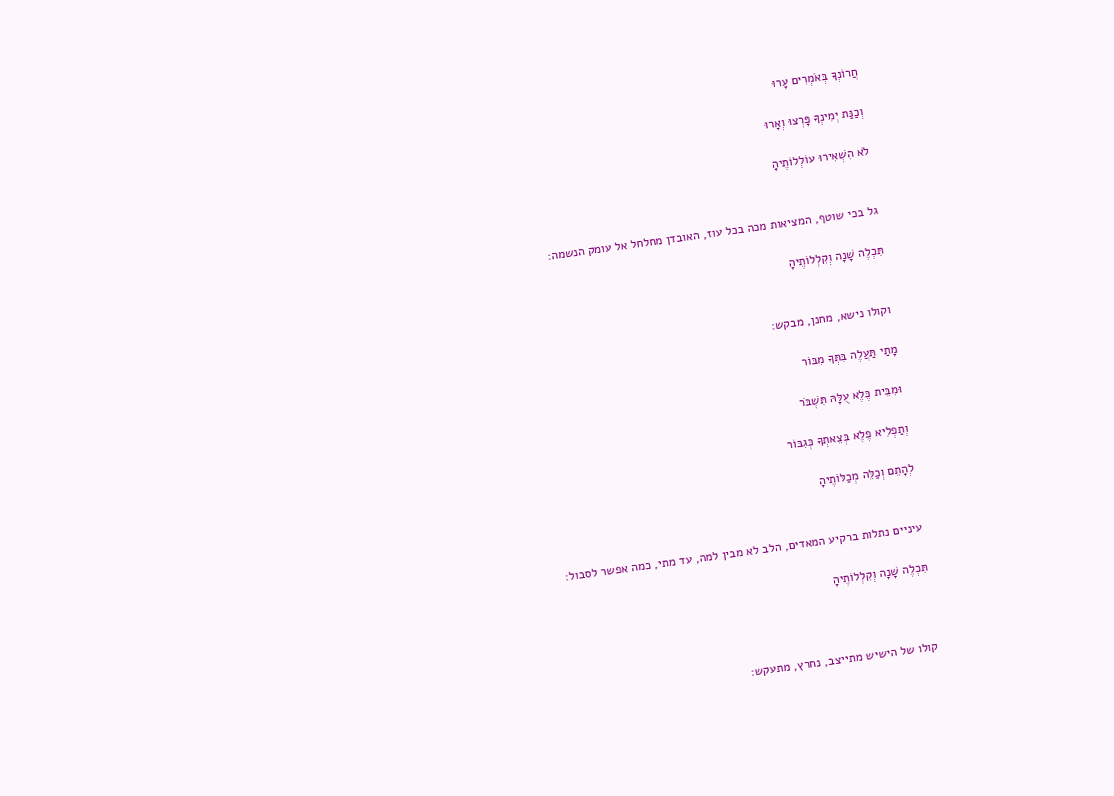חֲרוֹנְךָ בְּאֹמְרִים עָרוּ

וְכַנַּת יְמִינְךָ פָּרְצוּ וְאָרוּ

לֹא הִשְׁאִירוּ עוֹלְלוֹתֶיהָ


גל בכי שוטף, המציאות מכה בכל עוז, האובדן מחלחל אל עומק הנשמה:

תִּכְלֶה שָׁנָה וְקִלְלוֹתֶיהָ


וקולו נישא, מחנן, מבקש:

מָתַי תַּעֲלֶה בִּתְּךָ מִבּוֹר

וּמִבֵּית כֶּלֶא עֻלָּהּ תִּשְׁבֹּר

וְתַפְלִיא פֶלֶא בְּצֵאתְךָ כְּגִבּוֹר

לְהָתֵם וְכַלֵּה מְכַלּוֹתֶיהָ


עיניים נתלות ברקיע המאדים, הלב לא מבין למה, עד מתי, כמה אפשר לסבול:

תִּכְלֶה שָׁנָה וְקִלְלוֹתֶיהָ



קולו של הישיש מתייצב, נחרץ, מתעקש: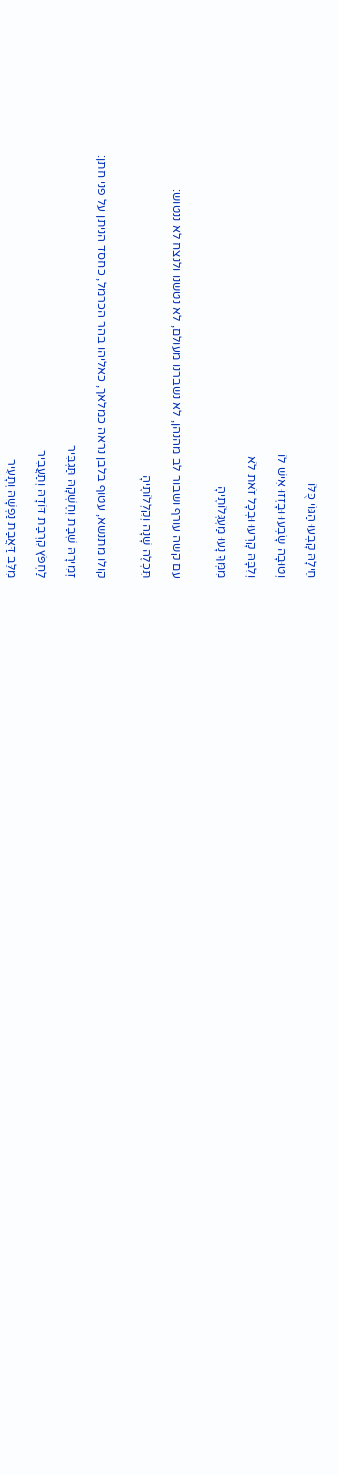חֵילָהּ קָבְעוּ הַגּוֹי כֻּלּוֹ

וְטוּבָה שָׂבְעוּ וּבָזְזוּ אִישׁ לוֹ

וְלִבָּהּ קָרְעוּ וּבְכָל זֹאת לֹא

מִמְּךָ נָעוּ מַעְגְּלוֹתֶיהָ


עם קשה עורף ושבור לב מהנהן, לא נשברנו מעולם, לא נטשנו ולנצח לא ננטוש:

תִּכְלֶה שָׁנָה וְקִלְלוֹתֶיהָ


קולו מתנשא, עטוף בלבן נראה כמלאך, כאליהו בהר הכרמל, כחסד הניתן על פני חתן:

זְמִירָהּ שׇׁבַת וְחֶשְׁקָהּ תַּגְבִּיר

לַחְפֹּץ קִרְבַת דּוֹדָהּ וְתַעֲבִיר

מִלֵּב דַּאֲבַת נַפְשָׁהּ וְתָעִיר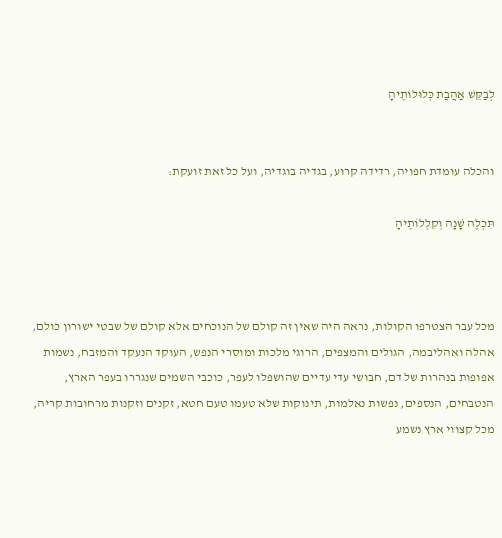לְבַקֵּשׁ אַהֲבַת כְּלוּלוֹתֶיהָ


והכלה עומדת חפויה, רדידה קרוע, בגדיה בוגדיה, ועל כל זאת זועקת:

תִּכְלֶה שָׁנָה וְקִלְלוֹתֶיהָ



מכל עבר הצטרפו הקולות, נראה היה שאין זה קולם של הנוכחים אלא קולם של שבטי ישורון כולם, אהלה ואהליבמה, הגולים והמצפים, הרוגי מלכות ומוסרי הנפש, העוקד הנעקד והמזבח, נשמות אפופות בנהרות של דם, חבושי עדי עדיים שהושפלו לעפר, כוכבי השמים שנגררו בעפר הארץ, הנטבחים, הנספים, נפשות נאלמות, תינוקות שלא טעמו טעם חטא, זקנים וזקנות מרחובות קריה, מכל קצווי ארץ נשמע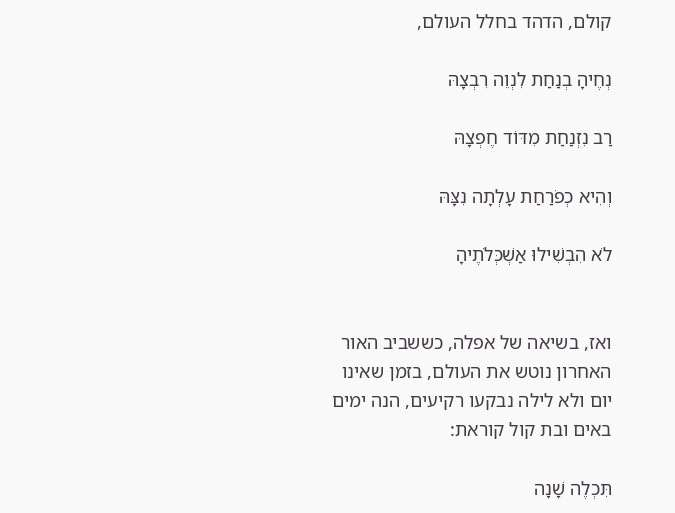קולם, הדהד בחלל העולם,

נְחֶיהָ בְנַחַת לִנְוֵה רִבְצָהּ

רַב נִזְנַחַת מִדּוֹד חֶפְצָהּ

וְהִיא כְפֹרַחַת עָלְתָה נִצָּהּ

לֹא הִבְשִׁילוּ אַשְׁכְּלֹתֶיהָ


ואז, בשיאה של אפלה, כששביב האור האחרון נוטש את העולם, בזמן שאינו יום ולא לילה נבקעו רקיעים, הנה ימים באים ובת קול קוראת:

תִּכְלֶה שָׁנָה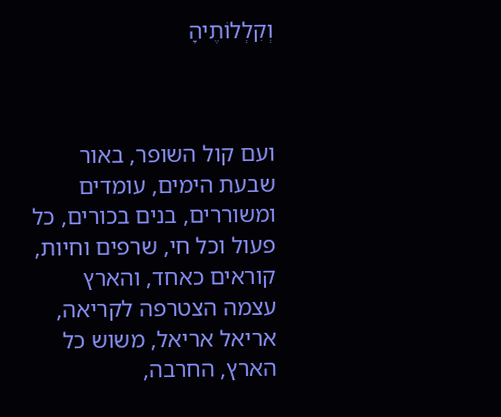וְקִלְלוֹתֶיהָ



ועם קול השופר, באור שבעת הימים, עומדים ומשוררים, בנים בכורים, כל פעול וכל חי, שרפים וחיות, קוראים כאחד, והארץ עצמה הצטרפה לקריאה, אריאל אריאל, משוש כל הארץ, החרבה,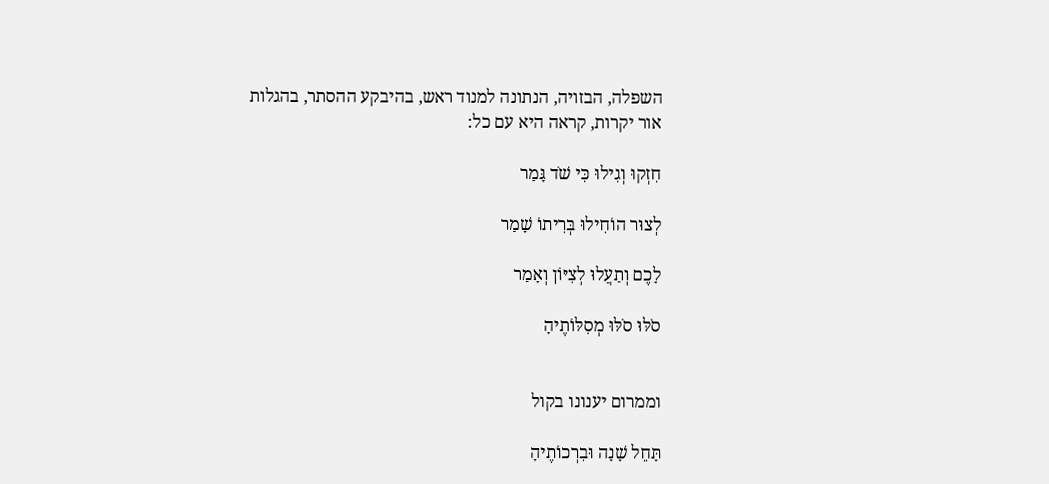השפלה, הבזויה, הנתונה למנוד ראש, בהיבקע ההסתר, בהגלות אור יקרות, קראה היא עם כל:

חִזְקוּ וְגִילוּ כִּי שֹׁד גָּמַר

לְצוּר הוֹחִילוּ בְּרִיתוֹ שָׁמַר

לָכֶם וְתַעֲלוּ לְצִיּוֹן וְאָמַר

סֹלּוּ סֹלּוּ מְסִלּוֹתֶיהָ


וממרום יענונו בקול

תָּחֵל שָׁנָה וּבִרְכוֹתֶיהָ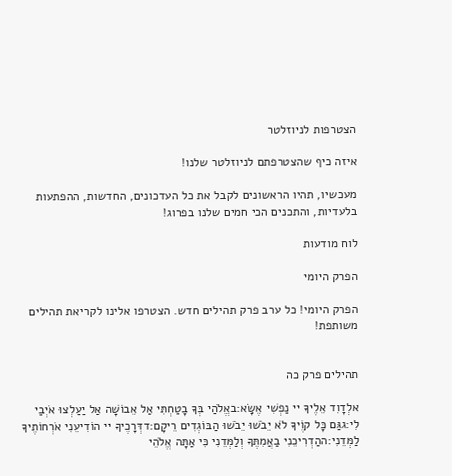הצטרפות לניוזלטר

איזה כיף שהצטרפתם לניוזלטר שלנו!

מעכשיו, תהיו הראשונים לקבל את כל העדכונים, החדשות, ההפתעות בלעדיות, והתכנים הכי חמים שלנו בפרוג!

לוח מודעות

הפרק היומי

הפרק היומי! כל ערב פרק תהילים חדש. הצטרפו אלינו לקריאת תהילים משותפת!


תהילים פרק כה

אלְדָוִד אֵלֶיךָ יי נַפְשִׁי אֶשָּׂא:באֱלֹהַי בְּךָ בָטַחְתִּי אַל אֵבוֹשָׁה אַל יַעַלְצוּ אֹיְבַי לִי:גגַּם כָּל קוֶֹיךָ לֹא יֵבֹשׁוּ יֵבֹשׁוּ הַבּוֹגְדִים רֵיקָם:דדְּרָכֶיךָ יי הוֹדִיעֵנִי אֹרְחוֹתֶיךָ לַמְּדֵנִי:ההַדְרִיכֵנִי בַאֲמִתֶּךָ וְלַמְּדֵנִי כִּי אַתָּה אֱלֹהֵי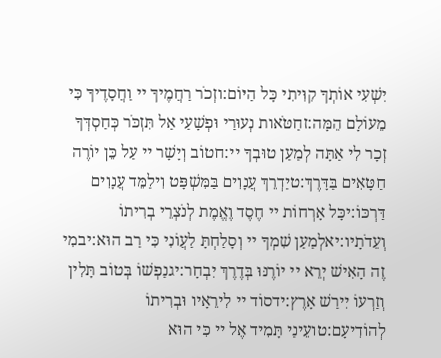יִשְׁעִי אוֹתְךָ קִוִּיתִי כָּל הַיּוֹם:וזְכֹר רַחֲמֶיךָ יי וַחֲסָדֶיךָ כִּי מֵעוֹלָם הֵמָּה:זחַטֹּאות נְעוּרַי וּפְשָׁעַי אַל תִּזְכֹּר כְּחַסְדְּךָ זְכָר לִי אַתָּה לְמַעַן טוּבְךָ יי:חטוֹב וְיָשָׁר יי עַל כֵּן יוֹרֶה חַטָּאִים בַּדָּרֶךְ:טיַדְרֵךְ עֲנָוִים בַּמִּשְׁפָּט וִילַמֵּד עֲנָוִים דַּרְכּוֹ:יכָּל אָרְחוֹת יי חֶסֶד וֶאֱמֶת לְנֹצְרֵי בְרִיתוֹ וְעֵדֹתָיו:יאלְמַעַן שִׁמְךָ יי וְסָלַחְתָּ לַעֲוֹנִי כִּי רַב הוּא:יבמִי זֶה הָאִישׁ יְרֵא יי יוֹרֶנּוּ בְּדֶרֶךְ יִבְחָר:יגנַפְשׁוֹ בְּטוֹב תָּלִין וְזַרְעוֹ יִירַשׁ אָרֶץ:ידסוֹד יי לִירֵאָיו וּבְרִיתוֹ לְהוֹדִיעָם:טועֵינַי תָּמִיד אֶל יי כִּי הוּא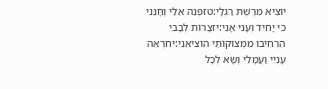יוֹצִיא מֵרֶשֶׁת רַגְלָי:טזפְּנֵה אֵלַי וְחָנֵּנִי כִּי יָחִיד וְעָנִי אָנִי:יזצָרוֹת לְבָבִי הִרְחִיבוּ מִמְּצוּקוֹתַי הוֹצִיאֵנִי:יחרְאֵה עָנְיִי וַעֲמָלִי וְשָׂא לְכָל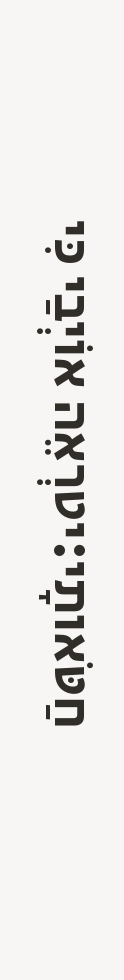חַטֹּאותָי:יטרְאֵה אוֹיְבַי כִּי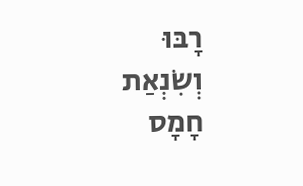רָבּוּ וְשִׂנְאַת חָמָס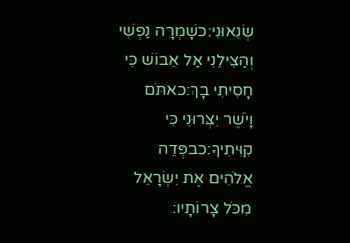שְׂנֵאוּנִי:כשָׁמְרָה נַפְשִׁי וְהַצִּילֵנִי אַל אֵבוֹשׁ כִּי חָסִיתִי בָךְ:כאתֹּם וָיֹשֶׁר יִצְּרוּנִי כִּי קִוִּיתִיךָ:כבפְּדֵה אֱלֹהִים אֶת יִשְׂרָאֵל מִכֹּל צָרוֹתָיו: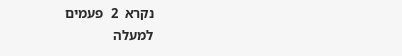נקרא  2  פעמים
למעלה